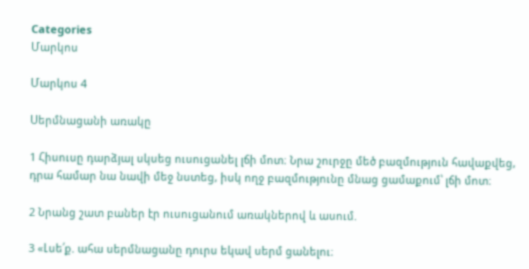Categories
Մարկոս

Մարկոս 4

Սերմնացանի առակը

1 Հիսուսը դարձյալ սկսեց ուսուցանել լճի մոտ։ Նրա շուրջը մեծ բազմություն հավաքվեց, դրա համար նա նավի մեջ նստեց, իսկ ողջ բազմությունը մնաց ցամաքում՝ լճի մոտ։

2 Նրանց շատ բաներ էր ուսուցանում առակներով և ասում.

3 «Լսե՛ք. ահա սերմնացանը դուրս եկավ սերմ ցանելու։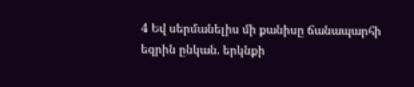4 Եվ սերմանելիս մի քանիսը ճանապարհի եզրին ընկան. երկնքի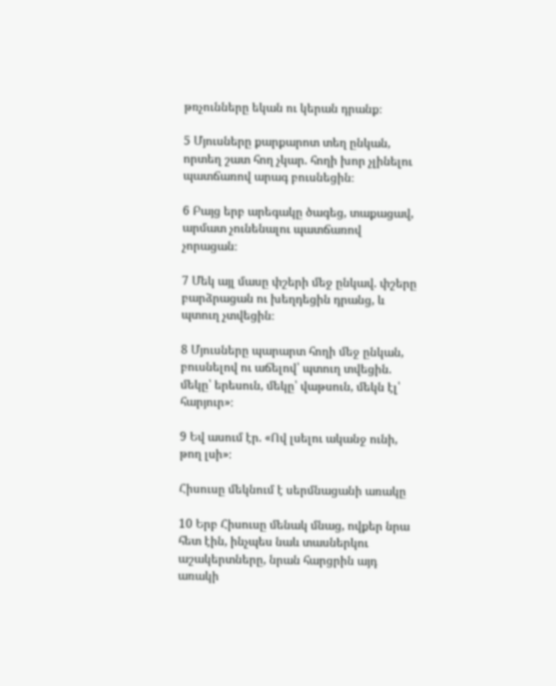թռչունները եկան ու կերան դրանք։

5 Մյուսները քարքարոտ տեղ ընկան, որտեղ շատ հող չկար. հողի խոր չլինելու պատճառով արագ բուսնեցին։

6 Բայց երբ արեգակը ծագեց, տաքացավ, արմատ չունենալու պատճառով չորացան։

7 Մեկ այլ մասը փշերի մեջ ընկավ. փշերը բարձրացան ու խեղդեցին դրանց, և պտուղ չտվեցին։

8 Մյուսները պարարտ հողի մեջ ընկան, բուսնելով ու աճելով՝ պտուղ տվեցին. մեկը՝ երեսուն, մեկը՝ վաթսուն, մեկն էլ՝ հարյուր»։

9 Եվ ասում էր. «Ով լսելու ականջ ունի, թող լսի»։

Հիսուսը մեկնում է սերմնացանի առակը

10 Երբ Հիսուսը մենակ մնաց, ովքեր նրա հետ էին, ինչպես նաև տասներկու աշակերտները, նրան հարցրին այդ առակի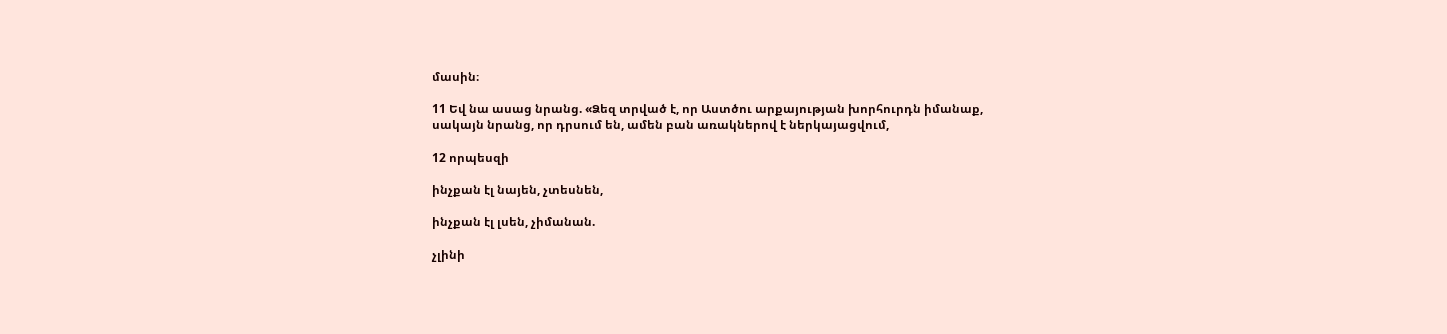մասին։

11 Եվ նա ասաց նրանց. «Ձեզ տրված է, որ Աստծու արքայության խորհուրդն իմանաք, սակայն նրանց, որ դրսում են, ամեն բան առակներով է ներկայացվում,

12 որպեսզի

ինչքան էլ նայեն, չտեսնեն,

ինչքան էլ լսեն, չիմանան.

չլինի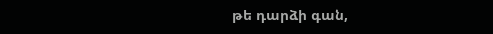թե դարձի գան,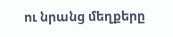ու նրանց մեղքերը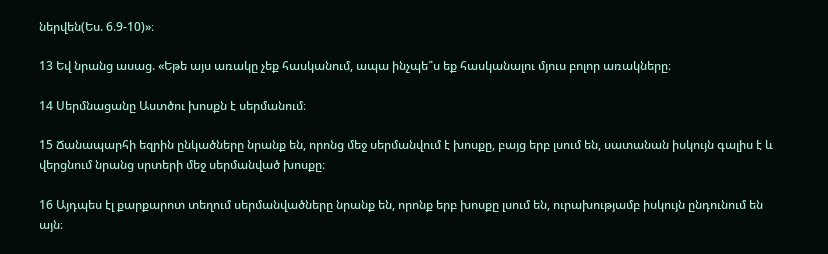ներվեն(Ես. 6.9-10)»։

13 Եվ նրանց ասաց. «Եթե այս առակը չեք հասկանում, ապա ինչպե՞ս եք հասկանալու մյուս բոլոր առակները։

14 Սերմնացանը Աստծու խոսքն է սերմանում։

15 Ճանապարհի եզրին ընկածները նրանք են, որոնց մեջ սերմանվում է խոսքը, բայց երբ լսում են, սատանան իսկույն գալիս է և վերցնում նրանց սրտերի մեջ սերմանված խոսքը։

16 Այդպես էլ քարքարոտ տեղում սերմանվածները նրանք են, որոնք երբ խոսքը լսում են, ուրախությամբ իսկույն ընդունում են այն։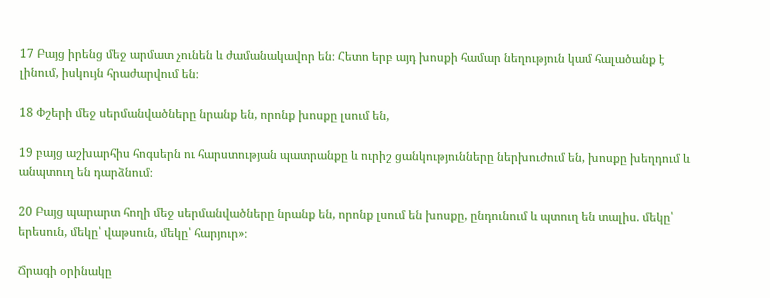17 Բայց իրենց մեջ արմատ չունեն և ժամանակավոր են։ Հետո երբ այդ խոսքի համար նեղություն կամ հալածանք է լինում, իսկույն հրաժարվում են։

18 Փշերի մեջ սերմանվածները նրանք են, որոնք խոսքը լսում են,

19 բայց աշխարհիս հոգսերն ու հարստության պատրանքը և ուրիշ ցանկությունները ներխուժում են, խոսքը խեղդում և անպտուղ են դարձնում։

20 Բայց պարարտ հողի մեջ սերմանվածները նրանք են, որոնք լսում են խոսքը, ընդունում և պտուղ են տալիս. մեկը՝ երեսուն, մեկը՝ վաթսուն, մեկը՝ հարյուր»։

Ճրագի օրինակը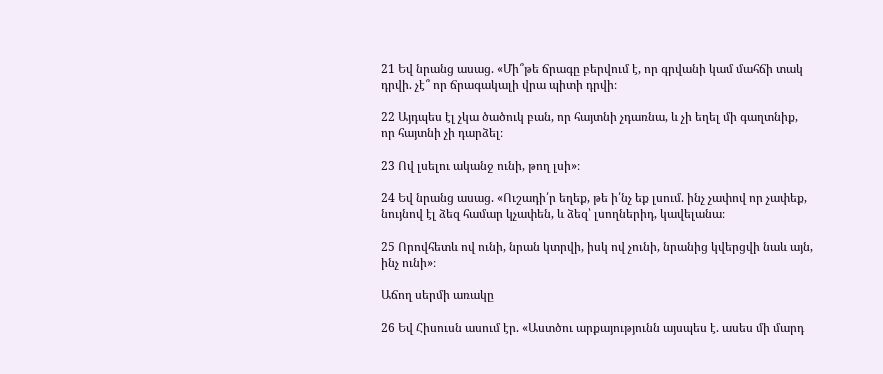21 Եվ նրանց ասաց. «Մի՞թե ճրագը բերվում է, որ գրվանի կամ մահճի տակ դրվի. չէ՞ որ ճրագակալի վրա պիտի դրվի։

22 Այդպես էլ չկա ծածուկ բան, որ հայտնի չդառնա, և չի եղել մի գաղտնիք, որ հայտնի չի դարձել։

23 Ով լսելու ականջ ունի, թող լսի»։

24 Եվ նրանց ասաց. «Ուշադի՛ր եղեք, թե ի՛նչ եք լսում. ինչ չափով որ չափեք, նույնով էլ ձեզ համար կչափեն, և ձեզ՝ լսողներիդ, կավելանա։

25 Որովհետև ով ունի, նրան կտրվի, իսկ ով չունի, նրանից կվերցվի նաև այն, ինչ ունի»։

Աճող սերմի առակը

26 Եվ Հիսուսն ասում էր. «Աստծու արքայությունն այսպես է. ասես մի մարդ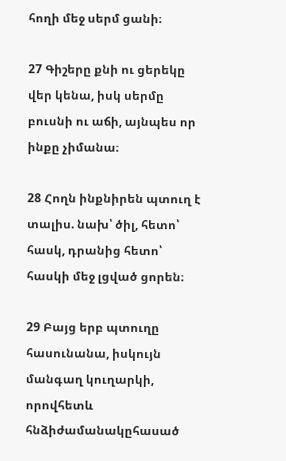հողի մեջ սերմ ցանի։

27 Գիշերը քնի ու ցերեկը վեր կենա, իսկ սերմը բուսնի ու աճի, այնպես որ ինքը չիմանա։

28 Հողն ինքնիրեն պտուղ է տալիս. նախ՝ ծիլ, հետո՝ հասկ, դրանից հետո՝ հասկի մեջ լցված ցորեն։

29 Բայց երբ պտուղը հասունանա, իսկույն մանգաղ կուղարկի, որովհետև հնձիժամանակըհասած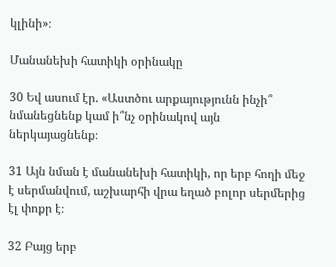կլինի»։

Մանանեխի հատիկի օրինակը

30 Եվ ասում էր. «Աստծու արքայությունն ինչի՞ նմանեցնենք կամ ի՞նչ օրինակով այն ներկայացնենք։

31 Այն նման է մանանեխի հատիկի, որ երբ հողի մեջ է սերմանվում, աշխարհի վրա եղած բոլոր սերմերից էլ փոքր է։

32 Բայց երբ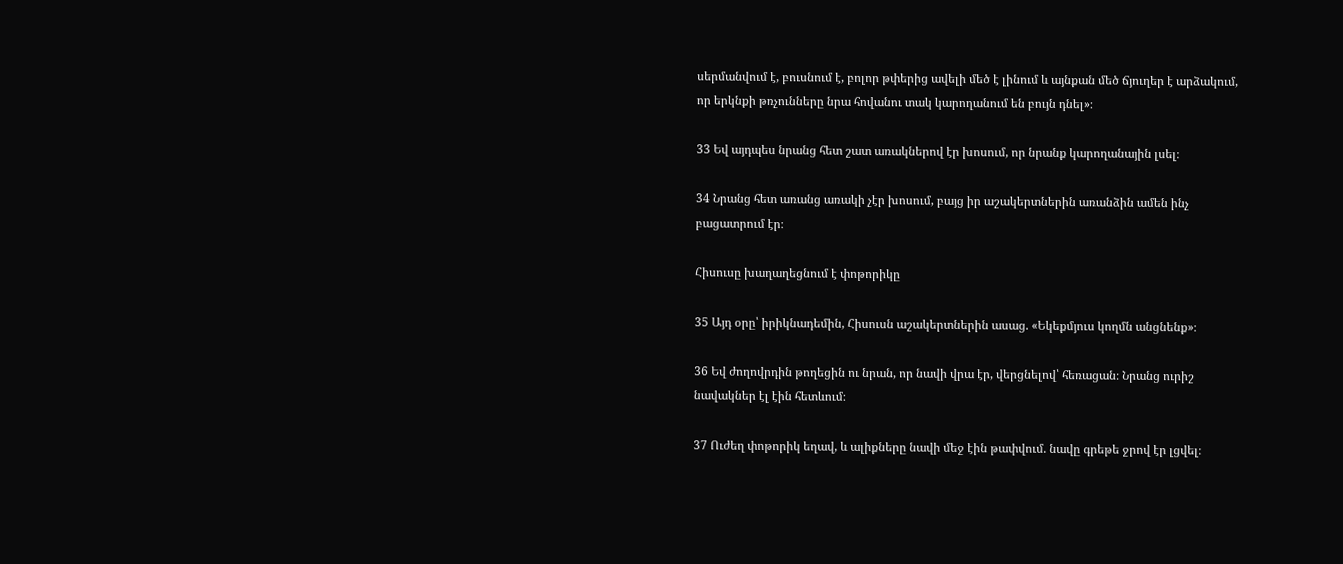սերմանվում է, բուսնում է, բոլոր թփերից ավելի մեծ է լինում և այնքան մեծ ճյուղեր է արձակում, որ երկնքի թռչունները նրա հովանու տակ կարողանում են բույն դնել»։

33 Եվ այդպես նրանց հետ շատ առակներով էր խոսում, որ նրանք կարողանային լսել։

34 Նրանց հետ առանց առակի չէր խոսում, բայց իր աշակերտներին առանձին ամեն ինչ բացատրում էր։

Հիսուսը խաղաղեցնում է փոթորիկը

35 Այդ օրը՝ իրիկնադեմին, Հիսուսն աշակերտներին ասաց. «Եկեքմյուս կողմն անցնենք»։

36 Եվ ժողովրդին թողեցին ու նրան, որ նավի վրա էր, վերցնելով՝ հեռացան։ Նրանց ուրիշ նավակներ էլ էին հետևում։

37 Ուժեղ փոթորիկ եղավ, և ալիքները նավի մեջ էին թափվում. նավը գրեթե ջրով էր լցվել։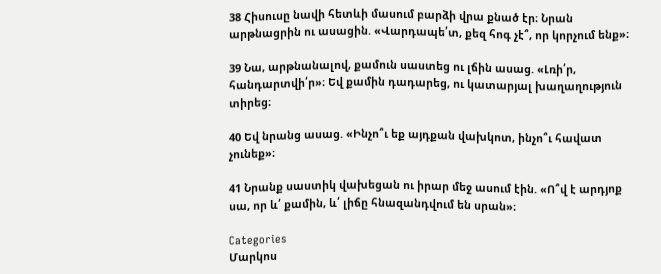38 Հիսուսը նավի հետևի մասում բարձի վրա քնած էր։ Նրան արթնացրին ու ասացին. «Վարդապե՛տ, քեզ հոգ չէ՞, որ կորչում ենք»։

39 Նա, արթնանալով, քամուն սաստեց ու լճին ասաց. «Լռի՛ր, հանդարտվի՛ր»։ Եվ քամին դադարեց, ու կատարյալ խաղաղություն տիրեց։

40 Եվ նրանց ասաց. «Ինչո՞ւ եք այդքան վախկոտ, ինչո՞ւ հավատ չունեք»։

41 Նրանք սաստիկ վախեցան ու իրար մեջ ասում էին. «Ո՞վ է արդյոք սա, որ և՛ քամին, և՛ լիճը հնազանդվում են սրան»։

Categories
Մարկոս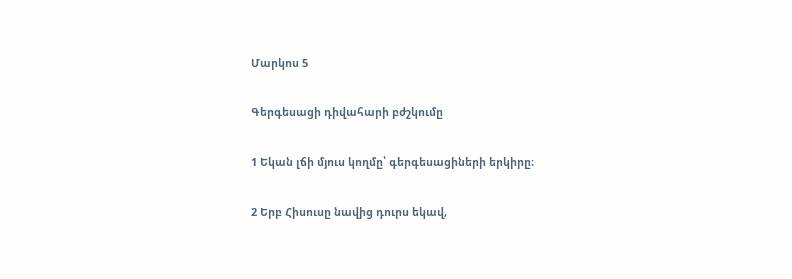Մարկոս 5

Գերգեսացի դիվահարի բժշկումը

1 Եկան լճի մյուս կողմը՝ գերգեսացիների երկիրը։

2 Երբ Հիսուսը նավից դուրս եկավ,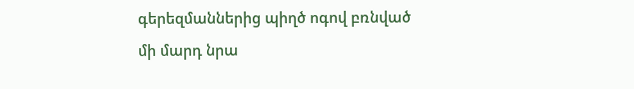գերեզմաններից պիղծ ոգով բռնված մի մարդ նրա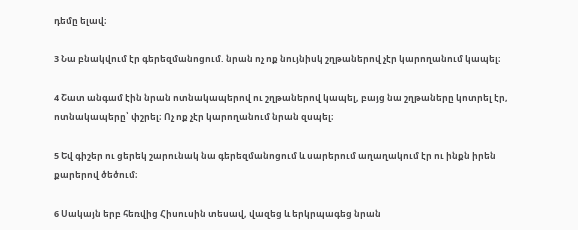դեմը ելավ։

3 Նա բնակվում էր գերեզմանոցում. նրան ոչ ոք նույնիսկ շղթաներով չէր կարողանում կապել։

4 Շատ անգամ էին նրան ոտնակապերով ու շղթաներով կապել, բայց նա շղթաները կոտրել էր, ոտնակապերը՝ փշրել։ Ոչ ոք չէր կարողանում նրան զսպել։

5 Եվ գիշեր ու ցերեկ շարունակ նա գերեզմանոցում և սարերում աղաղակում էր ու ինքն իրեն քարերով ծեծում։

6 Սակայն երբ հեռվից Հիսուսին տեսավ, վազեց և երկրպագեց նրան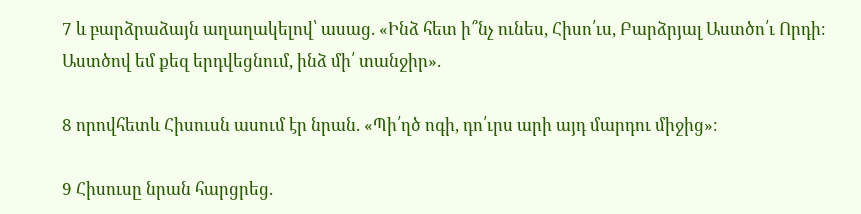7 և բարձրաձայն աղաղակելով՝ ասաց. «Ինձ հետ ի՞նչ ունես, Հիսո՛ւս, Բարձրյալ Աստծո՛ւ Որդի։ Աստծով եմ քեզ երդվեցնում, ինձ մի՛ տանջիր».

8 որովհետև Հիսուսն ասում էր նրան. «Պի՛ղծ ոգի, դո՛ւրս արի այդ մարդու միջից»։

9 Հիսուսը նրան հարցրեց.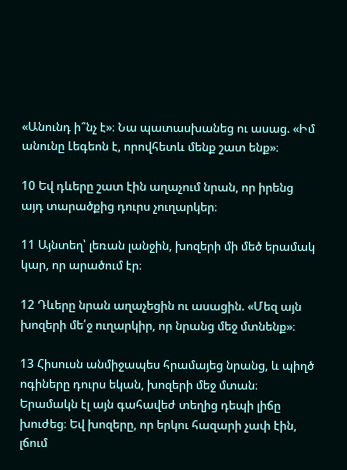«Անունդ ի՞նչ է»։ Նա պատասխանեց ու ասաց. «Իմ անունը Լեգեոն է, որովհետև մենք շատ ենք»։

10 Եվ դևերը շատ էին աղաչում նրան, որ իրենց այդ տարածքից դուրս չուղարկեր։

11 Այնտեղ՝ լեռան լանջին, խոզերի մի մեծ երամակ կար, որ արածում էր։

12 Դևերը նրան աղաչեցին ու ասացին. «Մեզ այն խոզերի մե՛ջ ուղարկիր, որ նրանց մեջ մտնենք»։

13 Հիսուսն անմիջապես հրամայեց նրանց, և պիղծ ոգիները դուրս եկան, խոզերի մեջ մտան։ Երամակն էլ այն գահավեժ տեղից դեպի լիճը խուժեց։ Եվ խոզերը, որ երկու հազարի չափ էին, լճում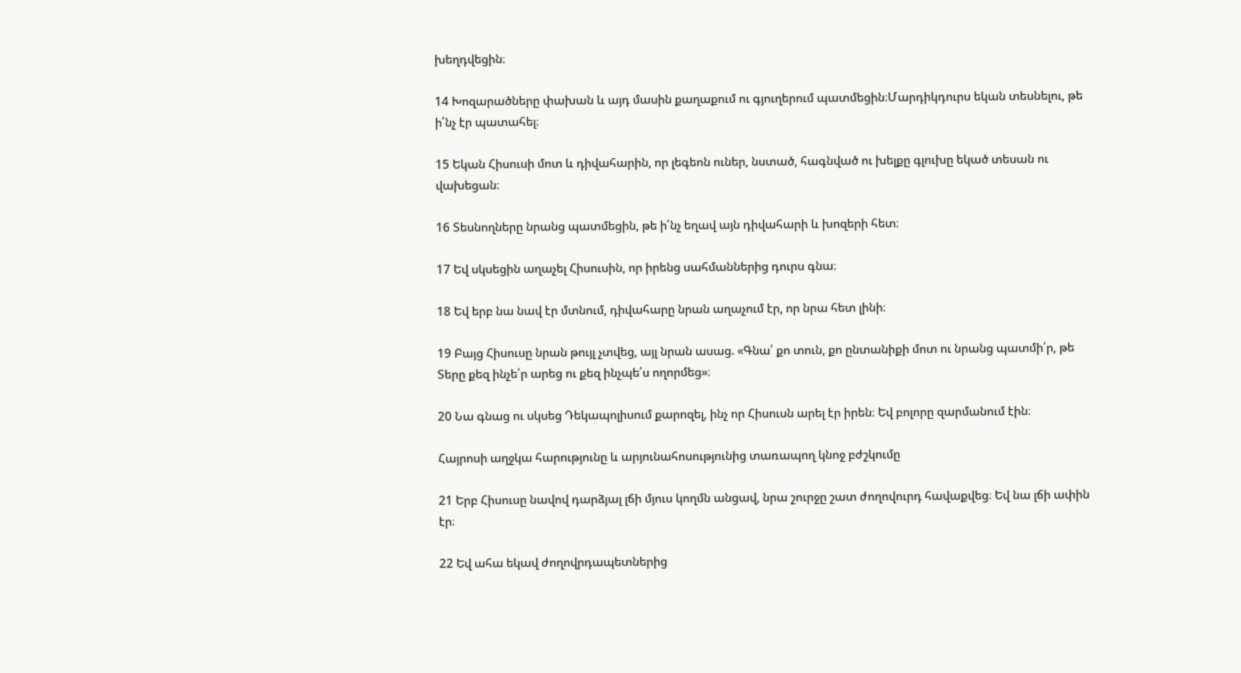խեղդվեցին։

14 Խոզարածները փախան և այդ մասին քաղաքում ու գյուղերում պատմեցին։Մարդիկդուրս եկան տեսնելու, թե ի՛նչ էր պատահել։

15 Եկան Հիսուսի մոտ և դիվահարին, որ լեգեոն ուներ, նստած, հագնված ու խելքը գլուխը եկած տեսան ու վախեցան։

16 Տեսնողները նրանց պատմեցին, թե ի՛նչ եղավ այն դիվահարի և խոզերի հետ։

17 Եվ սկսեցին աղաչել Հիսուսին, որ իրենց սահմաններից դուրս գնա։

18 Եվ երբ նա նավ էր մտնում, դիվահարը նրան աղաչում էր, որ նրա հետ լինի։

19 Բայց Հիսուսը նրան թույլ չտվեց, այլ նրան ասաց. «Գնա՛ քո տուն, քո ընտանիքի մոտ ու նրանց պատմի՛ր, թե Տերը քեզ ինչե՛ր արեց ու քեզ ինչպե՛ս ողորմեց»։

20 Նա գնաց ու սկսեց Դեկապոլիսում քարոզել, ինչ որ Հիսուսն արել էր իրեն։ Եվ բոլորը զարմանում էին։

Հայրոսի աղջկա հարությունը և արյունահոսությունից տառապող կնոջ բժշկումը

21 Երբ Հիսուսը նավով դարձյալ լճի մյուս կողմն անցավ, նրա շուրջը շատ ժողովուրդ հավաքվեց։ Եվ նա լճի ափին էր։

22 Եվ ահա եկավ ժողովրդապետներից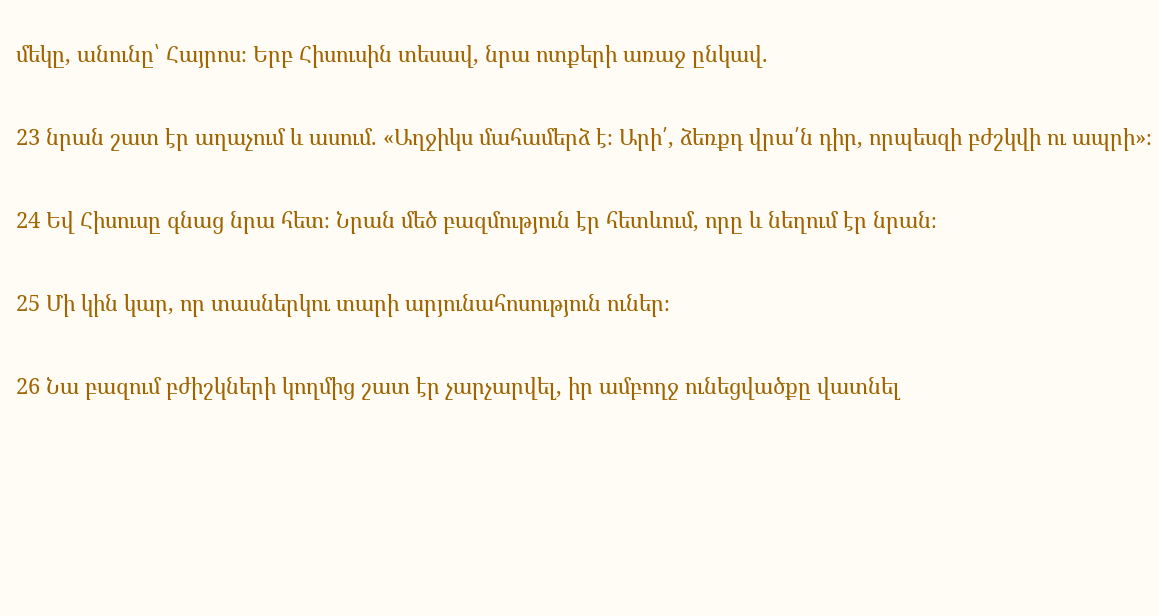մեկը, անունը՝ Հայրոս։ Երբ Հիսուսին տեսավ, նրա ոտքերի առաջ ընկավ.

23 նրան շատ էր աղաչում և ասում. «Աղջիկս մահամերձ է։ Արի՛, ձեռքդ վրա՛ն դիր, որպեսզի բժշկվի ու ապրի»։

24 Եվ Հիսուսը գնաց նրա հետ։ Նրան մեծ բազմություն էր հետևում, որը և նեղում էր նրան։

25 Մի կին կար, որ տասներկու տարի արյունահոսություն ուներ։

26 Նա բազում բժիշկների կողմից շատ էր չարչարվել, իր ամբողջ ունեցվածքը վատնել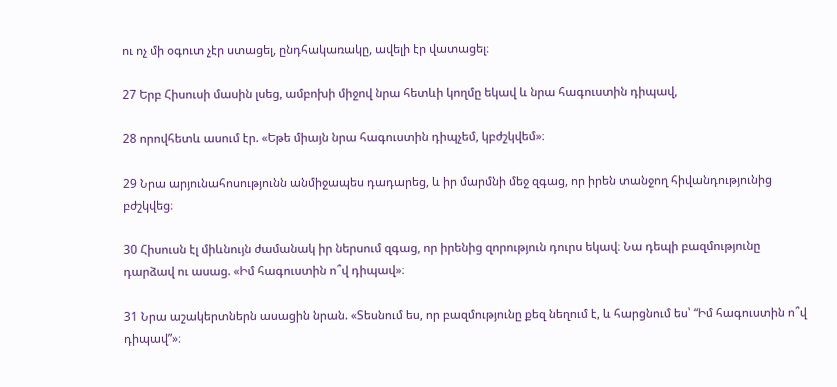ու ոչ մի օգուտ չէր ստացել, ընդհակառակը, ավելի էր վատացել։

27 Երբ Հիսուսի մասին լսեց, ամբոխի միջով նրա հետևի կողմը եկավ և նրա հագուստին դիպավ,

28 որովհետև ասում էր. «Եթե միայն նրա հագուստին դիպչեմ, կբժշկվեմ»։

29 Նրա արյունահոսությունն անմիջապես դադարեց, և իր մարմնի մեջ զգաց, որ իրեն տանջող հիվանդությունից բժշկվեց։

30 Հիսուսն էլ միևնույն ժամանակ իր ներսում զգաց, որ իրենից զորություն դուրս եկավ։ Նա դեպի բազմությունը դարձավ ու ասաց. «Իմ հագուստին ո՞վ դիպավ»։

31 Նրա աշակերտներն ասացին նրան. «Տեսնում ես, որ բազմությունը քեզ նեղում է, և հարցնում ես՝ “Իմ հագուստին ո՞վ դիպավ”»։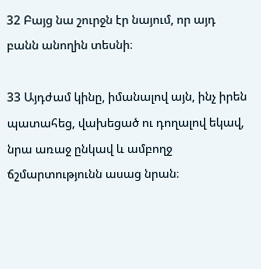32 Բայց նա շուրջն էր նայում, որ այդ բանն անողին տեսնի։

33 Այդժամ կինը, իմանալով այն, ինչ իրեն պատահեց, վախեցած ու դողալով եկավ, նրա առաջ ընկավ և ամբողջ ճշմարտությունն ասաց նրան։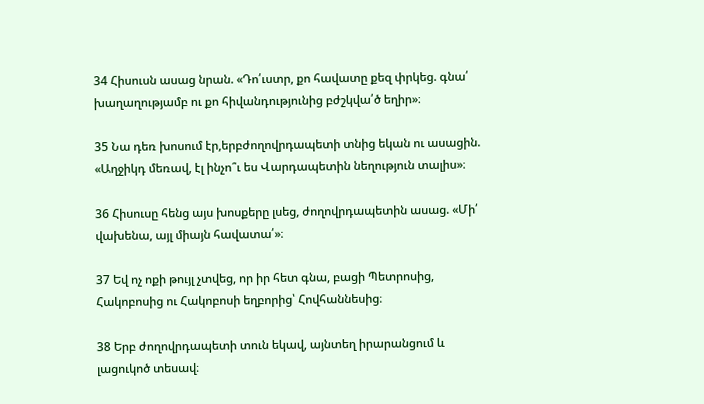34 Հիսուսն ասաց նրան. «Դո՛ւստր, քո հավատը քեզ փրկեց. գնա՛ խաղաղությամբ ու քո հիվանդությունից բժշկվա՛ծ եղիր»։

35 Նա դեռ խոսում էր,երբժողովրդապետի տնից եկան ու ասացին. «Աղջիկդ մեռավ, էլ ինչո՞ւ ես Վարդապետին նեղություն տալիս»։

36 Հիսուսը հենց այս խոսքերը լսեց, ժողովրդապետին ասաց. «Մի՛ վախենա, այլ միայն հավատա՛»։

37 Եվ ոչ ոքի թույլ չտվեց, որ իր հետ գնա, բացի Պետրոսից, Հակոբոսից ու Հակոբոսի եղբորից՝ Հովհաննեսից։

38 Երբ ժողովրդապետի տուն եկավ, այնտեղ իրարանցում և լացուկոծ տեսավ։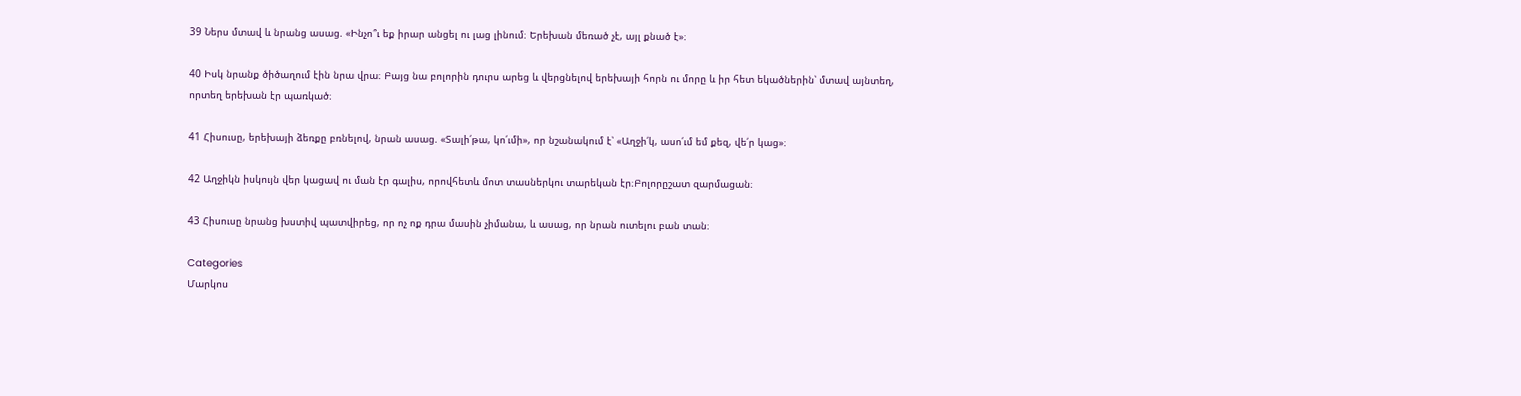39 Ներս մտավ և նրանց ասաց. «Ինչո՞ւ եք իրար անցել ու լաց լինում։ Երեխան մեռած չէ, այլ քնած է»։

40 Իսկ նրանք ծիծաղում էին նրա վրա։ Բայց նա բոլորին դուրս արեց և վերցնելով երեխայի հորն ու մորը և իր հետ եկածներին՝ մտավ այնտեղ, որտեղ երեխան էր պառկած։

41 Հիսուսը, երեխայի ձեռքը բռնելով, նրան ասաց. «Տալի՛թա, կո՛ւմի», որ նշանակում է՝ «Աղջի՛կ, ասո՛ւմ եմ քեզ, վե՛ր կաց»։

42 Աղջիկն իսկույն վեր կացավ ու ման էր գալիս, որովհետև մոտ տասներկու տարեկան էր։Բոլորըշատ զարմացան։

43 Հիսուսը նրանց խստիվ պատվիրեց, որ ոչ ոք դրա մասին չիմանա, և ասաց, որ նրան ուտելու բան տան։

Categories
Մարկոս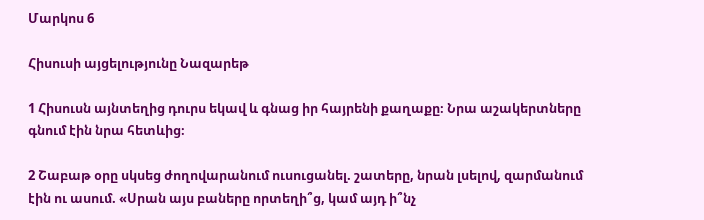Մարկոս 6

Հիսուսի այցելությունը Նազարեթ

1 Հիսուսն այնտեղից դուրս եկավ և գնաց իր հայրենի քաղաքը։ Նրա աշակերտները գնում էին նրա հետևից։

2 Շաբաթ օրը սկսեց ժողովարանում ուսուցանել. շատերը, նրան լսելով, զարմանում էին ու ասում. «Սրան այս բաները որտեղի՞ց, կամ այդ ի՞նչ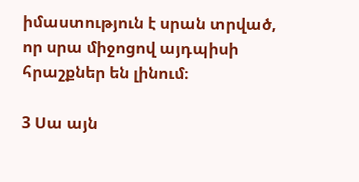իմաստություն է սրան տրված, որ սրա միջոցով այդպիսի հրաշքներ են լինում։

3 Սա այն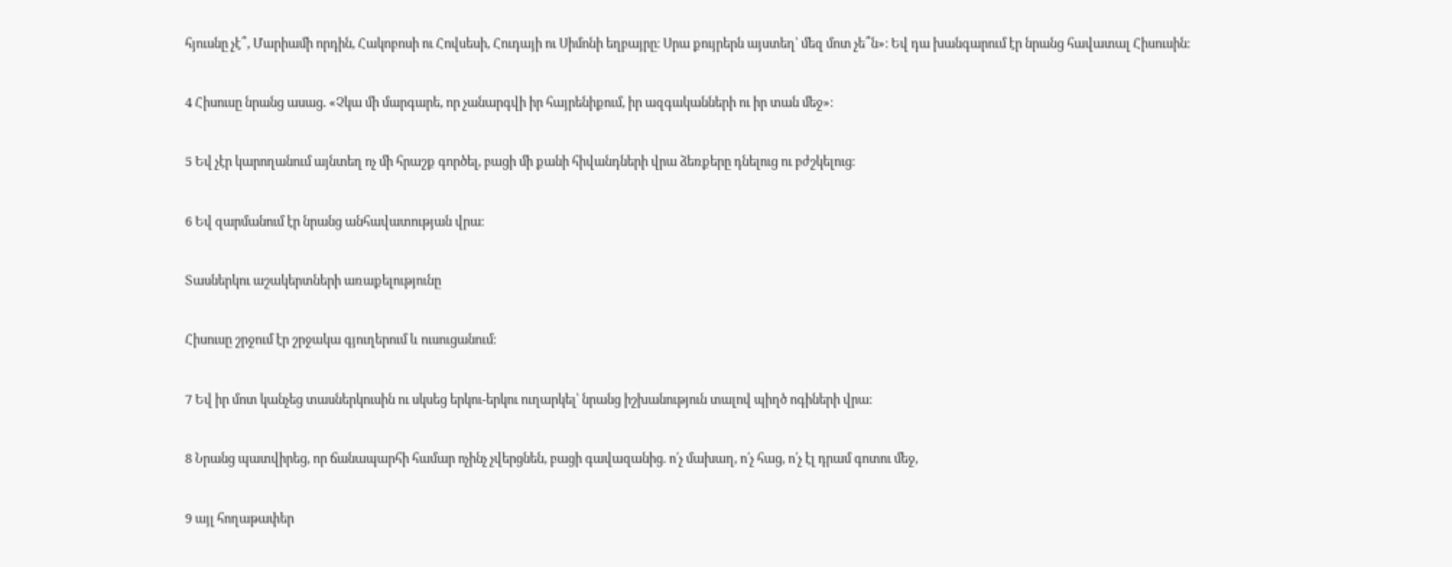հյուսնը չէ՞, Մարիամի որդին, Հակոբոսի ու Հովսեսի, Հուդայի ու Սիմոնի եղբայրը։ Սրա քույրերն այստեղ՝ մեզ մոտ չե՞ն»։ Եվ դա խանգարում էր նրանց հավատալ Հիսուսին։

4 Հիսուսը նրանց ասաց. «Չկա մի մարգարե, որ չանարգվի իր հայրենիքում, իր ազգականների ու իր տան մեջ»։

5 Եվ չէր կարողանում այնտեղ ոչ մի հրաշք գործել, բացի մի քանի հիվանդների վրա ձեռքերը դնելուց ու բժշկելուց։

6 Եվ զարմանում էր նրանց անհավատության վրա։

Տասներկու աշակերտների առաքելությունը

Հիսուսը շրջում էր շրջակա գյուղերում և ուսուցանում։

7 Եվ իր մոտ կանչեց տասներկուսին ու սկսեց երկու-երկու ուղարկել՝ նրանց իշխանություն տալով պիղծ ոգիների վրա։

8 Նրանց պատվիրեց, որ ճանապարհի համար ոչինչ չվերցնեն, բացի գավազանից. ո՛չ մախաղ, ո՛չ հաց, ո՛չ էլ դրամ գոտու մեջ,

9 այլ հողաթափեր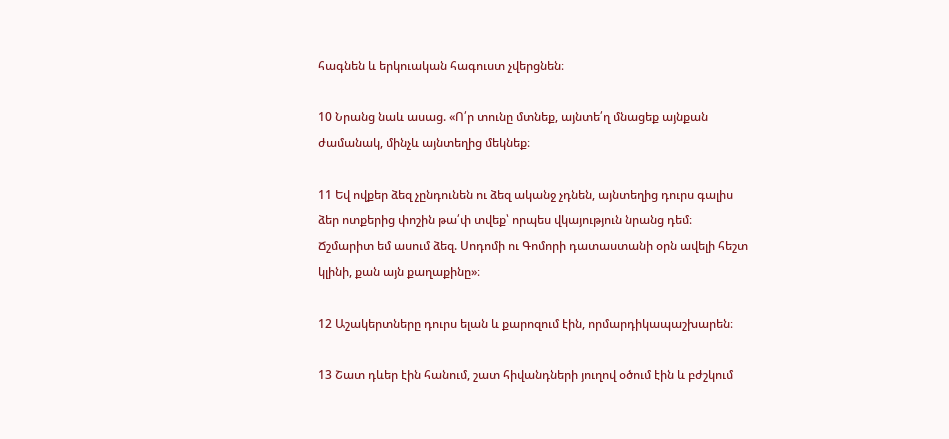հագնեն և երկուական հագուստ չվերցնեն։

10 Նրանց նաև ասաց. «Ո՛ր տունը մտնեք, այնտե՛ղ մնացեք այնքան ժամանակ, մինչև այնտեղից մեկնեք։

11 Եվ ովքեր ձեզ չընդունեն ու ձեզ ականջ չդնեն, այնտեղից դուրս գալիս ձեր ոտքերից փոշին թա՛փ տվեք՝ որպես վկայություն նրանց դեմ։ Ճշմարիտ եմ ասում ձեզ. Սոդոմի ու Գոմորի դատաստանի օրն ավելի հեշտ կլինի, քան այն քաղաքինը»։

12 Աշակերտները դուրս ելան և քարոզում էին, որմարդիկապաշխարեն։

13 Շատ դևեր էին հանում, շատ հիվանդների յուղով օծում էին և բժշկում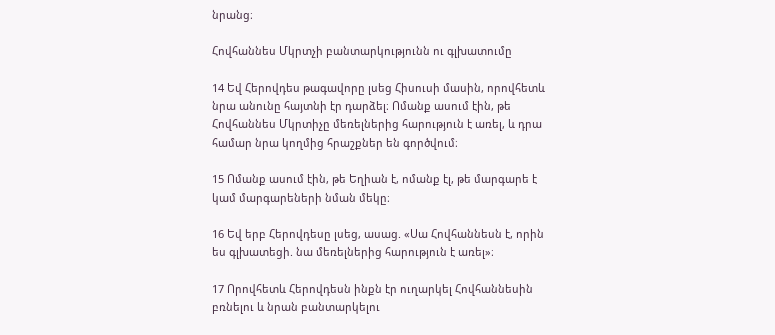նրանց։

Հովհաննես Մկրտչի բանտարկությունն ու գլխատումը

14 Եվ Հերովդես թագավորը լսեց Հիսուսի մասին, որովհետև նրա անունը հայտնի էր դարձել։ Ոմանք ասում էին, թե Հովհաննես Մկրտիչը մեռելներից հարություն է առել, և դրա համար նրա կողմից հրաշքներ են գործվում։

15 Ոմանք ասում էին, թե Եղիան է, ոմանք էլ, թե մարգարե է կամ մարգարեների նման մեկը։

16 Եվ երբ Հերովդեսը լսեց, ասաց. «Սա Հովհաննեսն է, որին ես գլխատեցի. նա մեռելներից հարություն է առել»։

17 Որովհետև Հերովդեսն ինքն էր ուղարկել Հովհաննեսին բռնելու և նրան բանտարկելու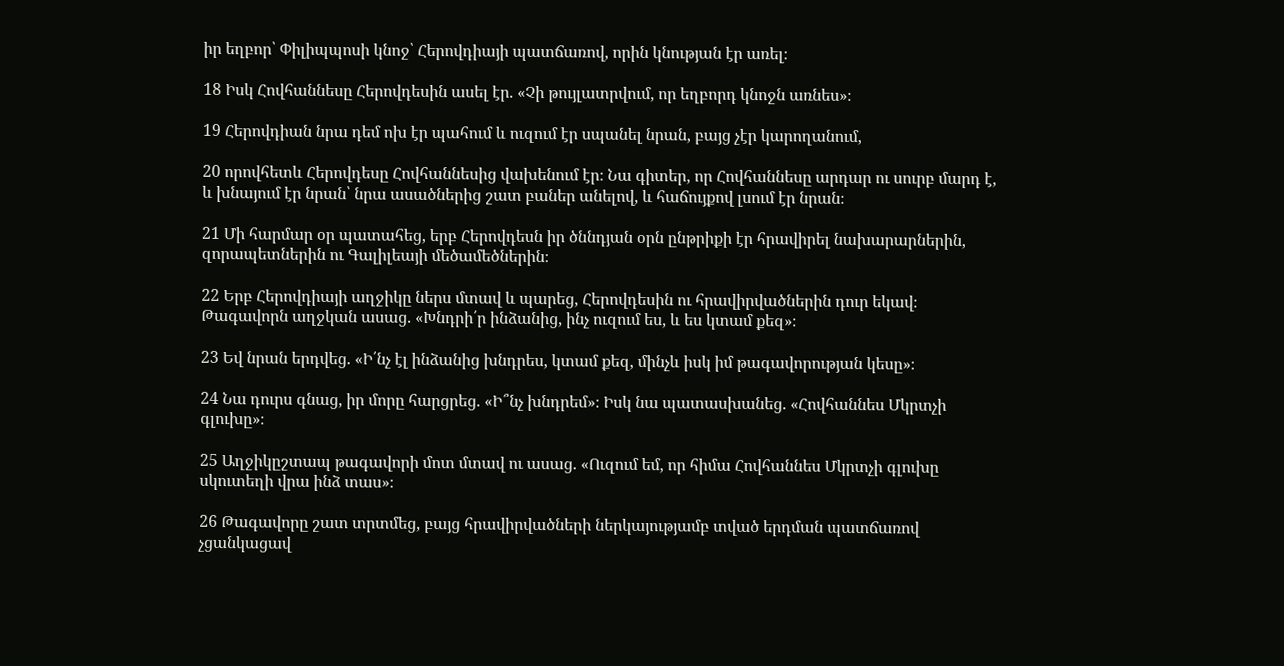իր եղբոր՝ Փիլիպպոսի կնոջ՝ Հերովդիայի պատճառով, որին կնության էր առել։

18 Իսկ Հովհաննեսը Հերովդեսին ասել էր. «Չի թույլատրվում, որ եղբորդ կնոջն առնես»։

19 Հերովդիան նրա դեմ ոխ էր պահում և ուզում էր սպանել նրան, բայց չէր կարողանում,

20 որովհետև Հերովդեսը Հովհաննեսից վախենում էր։ Նա գիտեր, որ Հովհաննեսը արդար ու սուրբ մարդ է, և խնայում էր նրան՝ նրա ասածներից շատ բաներ անելով, և հաճույքով լսում էր նրան։

21 Մի հարմար օր պատահեց, երբ Հերովդեսն իր ծննդյան օրն ընթրիքի էր հրավիրել նախարարներին, զորապետներին ու Գալիլեայի մեծամեծներին։

22 Երբ Հերովդիայի աղջիկը ներս մտավ և պարեց, Հերովդեսին ու հրավիրվածներին դուր եկավ։ Թագավորն աղջկան ասաց. «Խնդրի՛ր ինձանից, ինչ ուզում ես, և ես կտամ քեզ»։

23 Եվ նրան երդվեց. «Ի՛նչ էլ ինձանից խնդրես, կտամ քեզ, մինչև իսկ իմ թագավորության կեսը»։

24 Նա դուրս գնաց, իր մորը հարցրեց. «Ի՞նչ խնդրեմ»։ Իսկ նա պատասխանեց. «Հովհաննես Մկրտչի գլուխը»։

25 Աղջիկըշտապ թագավորի մոտ մտավ ու ասաց. «Ուզում եմ, որ հիմա Հովհաննես Մկրտչի գլուխը սկուտեղի վրա ինձ տաս»։

26 Թագավորը շատ տրտմեց, բայց հրավիրվածների ներկայությամբ տված երդման պատճառով չցանկացավ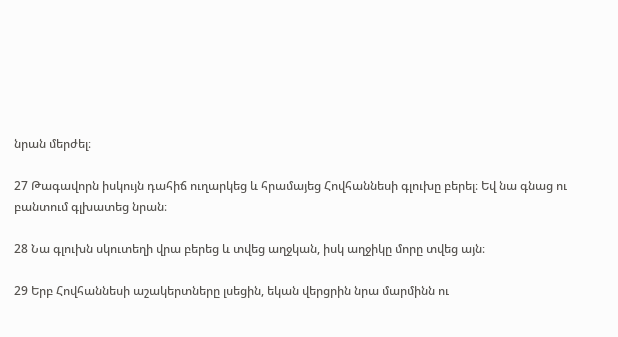նրան մերժել։

27 Թագավորն իսկույն դահիճ ուղարկեց և հրամայեց Հովհաննեսի գլուխը բերել։ Եվ նա գնաց ու բանտում գլխատեց նրան։

28 Նա գլուխն սկուտեղի վրա բերեց և տվեց աղջկան, իսկ աղջիկը մորը տվեց այն։

29 Երբ Հովհաննեսի աշակերտները լսեցին, եկան վերցրին նրա մարմինն ու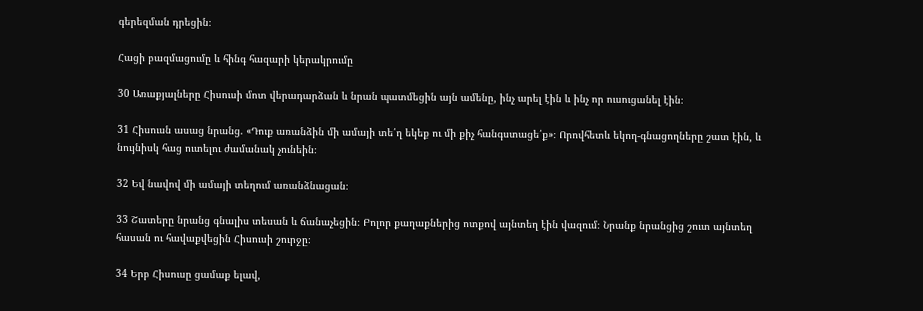գերեզման դրեցին։

Հացի բազմացումը և հինգ հազարի կերակրումը

30 Առաքյալները Հիսուսի մոտ վերադարձան և նրան պատմեցին այն ամենը, ինչ արել էին և ինչ որ ուսուցանել էին։

31 Հիսուսն ասաց նրանց. «Դուք առանձին մի ամայի տե՛ղ եկեք ու մի քիչ հանգստացե՛ք»։ Որովհետև եկող-գնացողները շատ էին, և նույնիսկ հաց ուտելու ժամանակ չունեին։

32 Եվ նավով մի ամայի տեղում առանձնացան։

33 Շատերը նրանց գնալիս տեսան և ճանաչեցին։ Բոլոր քաղաքներից ոտքով այնտեղ էին վազում։ Նրանք նրանցից շուտ այնտեղ հասան ու հավաքվեցին Հիսուսի շուրջը։

34 Երբ Հիսուսը ցամաք ելավ,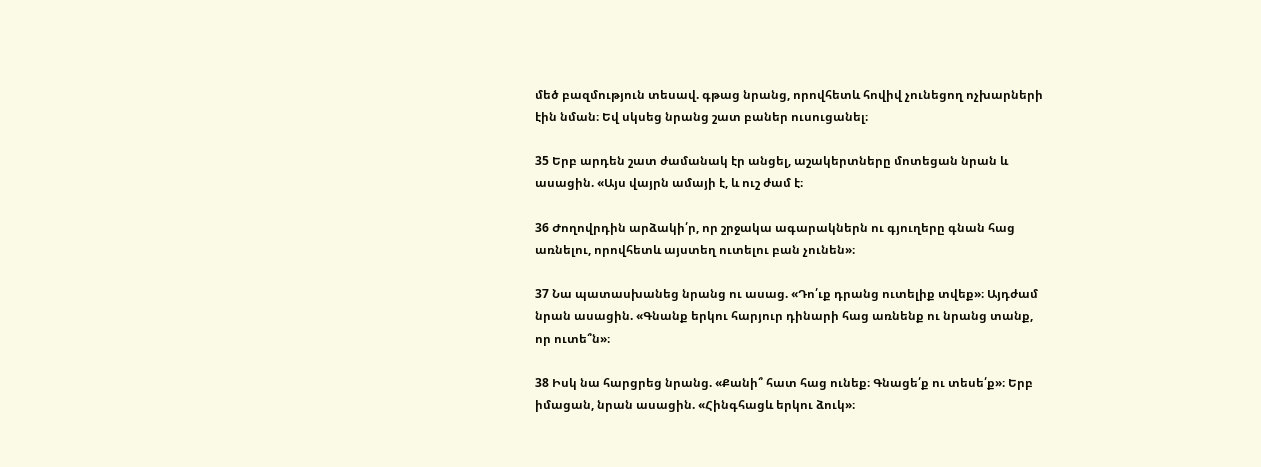մեծ բազմություն տեսավ. գթաց նրանց, որովհետև հովիվ չունեցող ոչխարների էին նման։ Եվ սկսեց նրանց շատ բաներ ուսուցանել։

35 Երբ արդեն շատ ժամանակ էր անցել, աշակերտները մոտեցան նրան և ասացին. «Այս վայրն ամայի է, և ուշ ժամ է։

36 Ժողովրդին արձակի՛ր, որ շրջակա ագարակներն ու գյուղերը գնան հաց առնելու, որովհետև այստեղ ուտելու բան չունեն»։

37 Նա պատասխանեց նրանց ու ասաց. «Դո՛ւք դրանց ուտելիք տվեք»։ Այդժամ նրան ասացին. «Գնանք երկու հարյուր դինարի հաց առնենք ու նրանց տանք, որ ուտե՞ն»։

38 Իսկ նա հարցրեց նրանց. «Քանի՞ հատ հաց ունեք։ Գնացե՛ք ու տեսե՛ք»։ Երբ իմացան, նրան ասացին. «Հինգհացև երկու ձուկ»։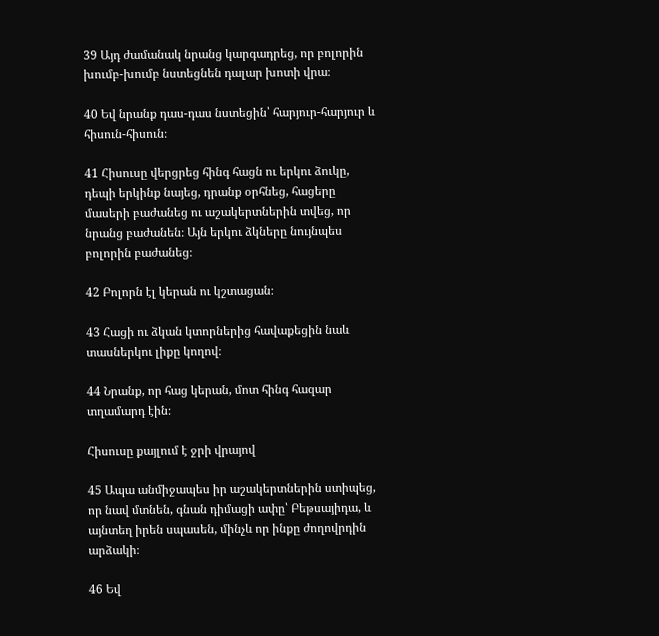39 Այդ ժամանակ նրանց կարգադրեց, որ բոլորին խումբ-խումբ նստեցնեն դալար խոտի վրա։

40 Եվ նրանք դաս-դաս նստեցին՝ հարյուր-հարյուր և հիսուն-հիսուն։

41 Հիսուսը վերցրեց հինգ հացն ու երկու ձուկը, դեպի երկինք նայեց, դրանք օրհնեց, հացերը մասերի բաժանեց ու աշակերտներին տվեց, որ նրանց բաժանեն։ Այն երկու ձկները նույնպես բոլորին բաժանեց։

42 Բոլորն էլ կերան ու կշտացան։

43 Հացի ու ձկան կտորներից հավաքեցին նաև տասներկու լիքը կողով։

44 Նրանք, որ հաց կերան, մոտ հինգ հազար տղամարդ էին։

Հիսուսը քայլում է ջրի վրայով

45 Ապա անմիջապես իր աշակերտներին ստիպեց, որ նավ մտնեն, գնան դիմացի ափը՝ Բեթսայիդա, և այնտեղ իրեն սպասեն, մինչև որ ինքը ժողովրդին արձակի։

46 Եվ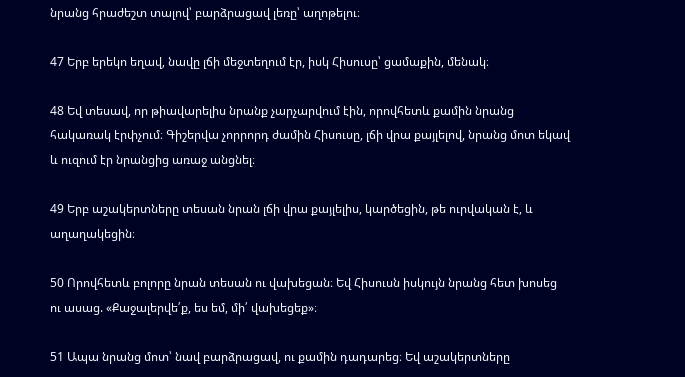նրանց հրաժեշտ տալով՝ բարձրացավ լեռը՝ աղոթելու։

47 Երբ երեկո եղավ, նավը լճի մեջտեղում էր, իսկ Հիսուսը՝ ցամաքին, մենակ։

48 Եվ տեսավ, որ թիավարելիս նրանք չարչարվում էին, որովհետև քամին նրանց հակառակ էրփչում։ Գիշերվա չորրորդ ժամին Հիսուսը, լճի վրա քայլելով, նրանց մոտ եկավ և ուզում էր նրանցից առաջ անցնել։

49 Երբ աշակերտները տեսան նրան լճի վրա քայլելիս, կարծեցին, թե ուրվական է, և աղաղակեցին։

50 Որովհետև բոլորը նրան տեսան ու վախեցան։ Եվ Հիսուսն իսկույն նրանց հետ խոսեց ու ասաց. «Քաջալերվե՛ք, ես եմ, մի՛ վախեցեք»։

51 Ապա նրանց մոտ՝ նավ բարձրացավ, ու քամին դադարեց։ Եվ աշակերտները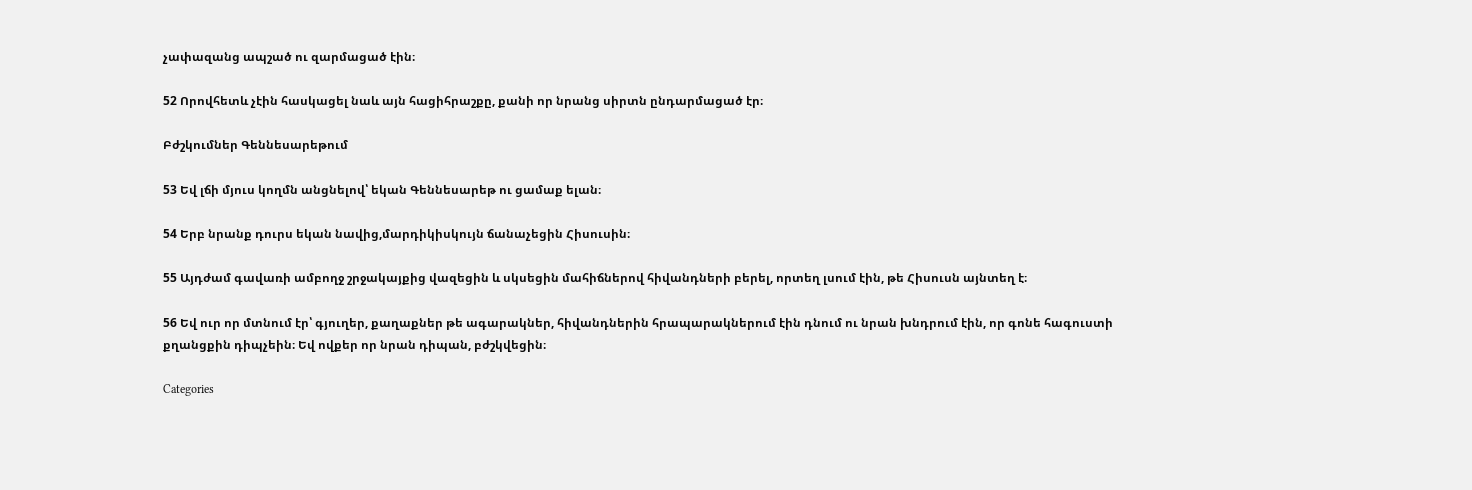չափազանց ապշած ու զարմացած էին։

52 Որովհետև չէին հասկացել նաև այն հացիհրաշքը, քանի որ նրանց սիրտն ընդարմացած էր։

Բժշկումներ Գեննեսարեթում

53 Եվ լճի մյուս կողմն անցնելով՝ եկան Գեննեսարեթ ու ցամաք ելան։

54 Երբ նրանք դուրս եկան նավից,մարդիկիսկույն ճանաչեցին Հիսուսին։

55 Այդժամ գավառի ամբողջ շրջակայքից վազեցին և սկսեցին մահիճներով հիվանդների բերել, որտեղ լսում էին, թե Հիսուսն այնտեղ է։

56 Եվ ուր որ մտնում էր՝ գյուղեր, քաղաքներ թե ագարակներ, հիվանդներին հրապարակներում էին դնում ու նրան խնդրում էին, որ գոնե հագուստի քղանցքին դիպչեին։ Եվ ովքեր որ նրան դիպան, բժշկվեցին։

Categories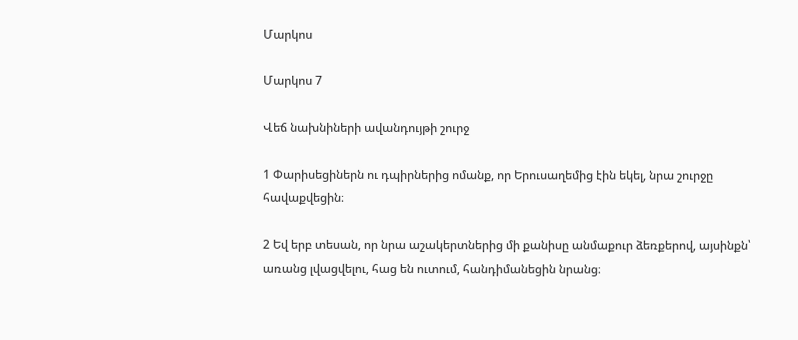Մարկոս

Մարկոս 7

Վեճ նախնիների ավանդույթի շուրջ

1 Փարիսեցիներն ու դպիրներից ոմանք, որ Երուսաղեմից էին եկել, նրա շուրջը հավաքվեցին։

2 Եվ երբ տեսան, որ նրա աշակերտներից մի քանիսը անմաքուր ձեռքերով, այսինքն՝ առանց լվացվելու, հաց են ուտում, հանդիմանեցին նրանց։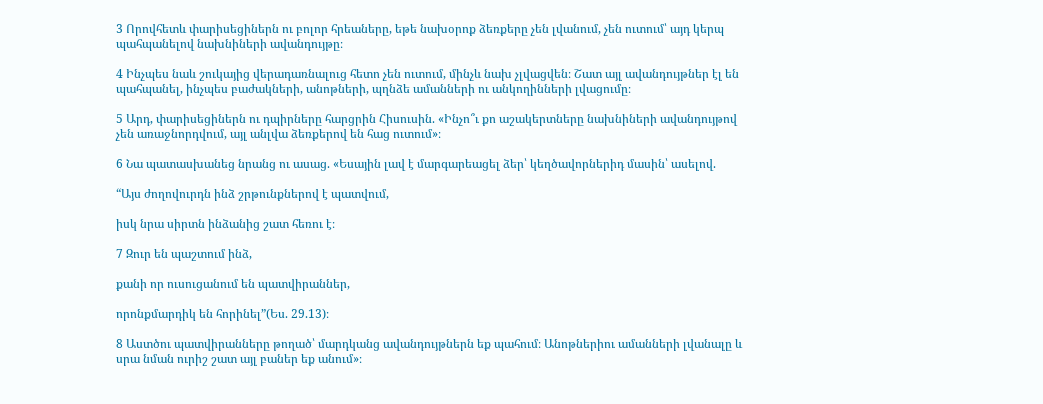3 Որովհետև փարիսեցիներն ու բոլոր հրեաները, եթե նախօրոք ձեռքերը չեն լվանում, չեն ուտում՝ այդ կերպ պահպանելով նախնիների ավանդույթը։

4 Ինչպես նաև շուկայից վերադառնալուց հետո չեն ուտում, մինչև նախ չլվացվեն։ Շատ այլ ավանդույթներ էլ են պահպանել, ինչպես բաժակների, անոթների, պղնձե ամանների ու անկողինների լվացումը։

5 Արդ, փարիսեցիներն ու դպիրները հարցրին Հիսուսին. «Ինչո՞ւ քո աշակերտները նախնիների ավանդույթով չեն առաջնորդվում, այլ անլվա ձեռքերով են հաց ուտում»։

6 Նա պատասխանեց նրանց ու ասաց. «Եսային լավ է մարգարեացել ձեր՝ կեղծավորներիդ մասին՝ ասելով.

“Այս ժողովուրդն ինձ շրթունքներով է պատվում,

իսկ նրա սիրտն ինձանից շատ հեռու է։

7 Զուր են պաշտում ինձ,

քանի որ ուսուցանում են պատվիրաններ,

որոնքմարդիկ են հորինել”(Ես. 29.13)։

8 Աստծու պատվիրանները թողած՝ մարդկանց ավանդույթներն եք պահում։ Անոթներիու ամանների լվանալը և սրա նման ուրիշ շատ այլ բաներ եք անում»։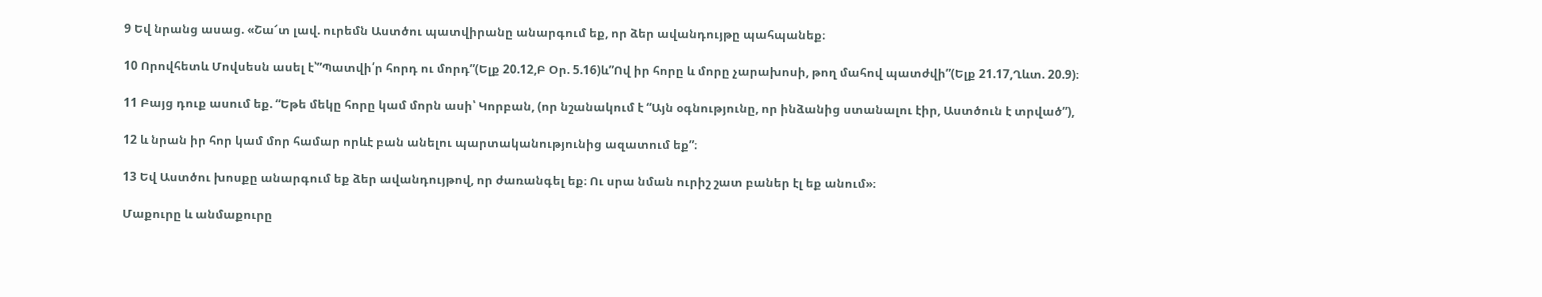9 Եվ նրանց ասաց. «Շա՜տ լավ. ուրեմն Աստծու պատվիրանը անարգում եք, որ ձեր ավանդույթը պահպանեք։

10 Որովհետև Մովսեսն ասել է՝”Պատվի՛ր հորդ ու մորդ”(Ելք 20.12,Բ Օր. 5.16)և”Ով իր հորը և մորը չարախոսի, թող մահով պատժվի”(Ելք 21.17,Ղևտ. 20.9)։

11 Բայց դուք ասում եք. “Եթե մեկը հորը կամ մորն ասի՝ Կորբան, (որ նշանակում է “Այն օգնությունը, որ ինձանից ստանալու էիր, Աստծուն է տրված”),

12 և նրան իր հոր կամ մոր համար որևէ բան անելու պարտականությունից ազատում եք”։

13 Եվ Աստծու խոսքը անարգում եք ձեր ավանդույթով, որ ժառանգել եք։ Ու սրա նման ուրիշ շատ բաներ էլ եք անում»։

Մաքուրը և անմաքուրը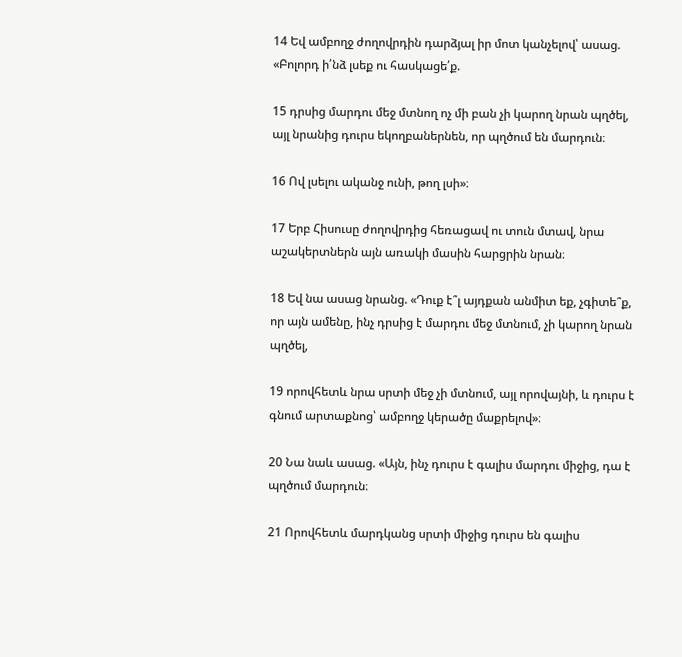14 Եվ ամբողջ ժողովրդին դարձյալ իր մոտ կանչելով՝ ասաց. «Բոլորդ ի՛նձ լսեք ու հասկացե՛ք.

15 դրսից մարդու մեջ մտնող ոչ մի բան չի կարող նրան պղծել, այլ նրանից դուրս եկողբաներնեն, որ պղծում են մարդուն։

16 Ով լսելու ականջ ունի, թող լսի»։

17 Երբ Հիսուսը ժողովրդից հեռացավ ու տուն մտավ, նրա աշակերտներն այն առակի մասին հարցրին նրան։

18 Եվ նա ասաց նրանց. «Դուք է՞լ այդքան անմիտ եք, չգիտե՞ք, որ այն ամենը, ինչ դրսից է մարդու մեջ մտնում, չի կարող նրան պղծել,

19 որովհետև նրա սրտի մեջ չի մտնում, այլ որովայնի, և դուրս է գնում արտաքնոց՝ ամբողջ կերածը մաքրելով»։

20 Նա նաև ասաց. «Այն, ինչ դուրս է գալիս մարդու միջից, դա է պղծում մարդուն։

21 Որովհետև մարդկանց սրտի միջից դուրս են գալիս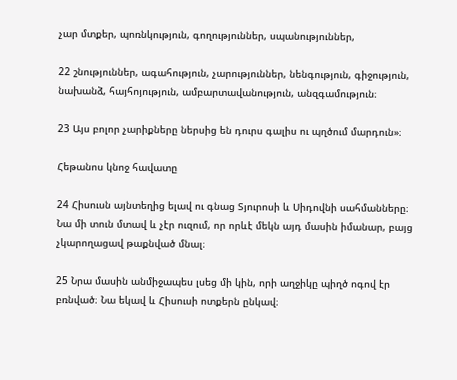չար մտքեր, պոռնկություն, գողություններ, սպանություններ,

22 շնություններ, ագահություն, չարություններ, նենգություն, գիջություն, նախանձ, հայհոյություն, ամբարտավանություն, անզգամություն։

23 Այս բոլոր չարիքները ներսից են դուրս գալիս ու պղծում մարդուն»։

Հեթանոս կնոջ հավատը

24 Հիսուսն այնտեղից ելավ ու գնաց Տյուրոսի և Սիդովնի սահմանները։ Նա մի տուն մտավ և չէր ուզում, որ որևէ մեկն այդ մասին իմանար, բայց չկարողացավ թաքնված մնալ։

25 Նրա մասին անմիջապես լսեց մի կին, որի աղջիկը պիղծ ոգով էր բռնված։ Նա եկավ և Հիսուսի ոտքերն ընկավ։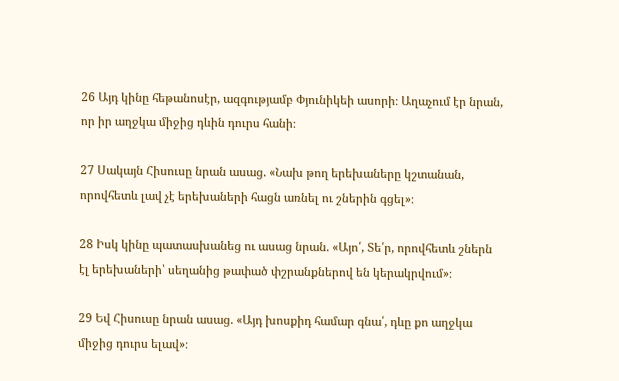26 Այդ կինը հեթանոսէր, ազգությամբ Փյունիկեի ասորի։ Աղաչում էր նրան, որ իր աղջկա միջից դևին դուրս հանի։

27 Սակայն Հիսուսը նրան ասաց. «Նախ թող երեխաները կշտանան, որովհետև լավ չէ երեխաների հացն առնել ու շներին գցել»։

28 Իսկ կինը պատասխանեց ու ասաց նրան. «Այո՛, Տե՛ր, որովհետև շներն էլ երեխաների՝ սեղանից թափած փշրանքներով են կերակրվում»։

29 Եվ Հիսուսը նրան ասաց. «Այդ խոսքիդ համար գնա՛, դևը քո աղջկա միջից դուրս ելավ»։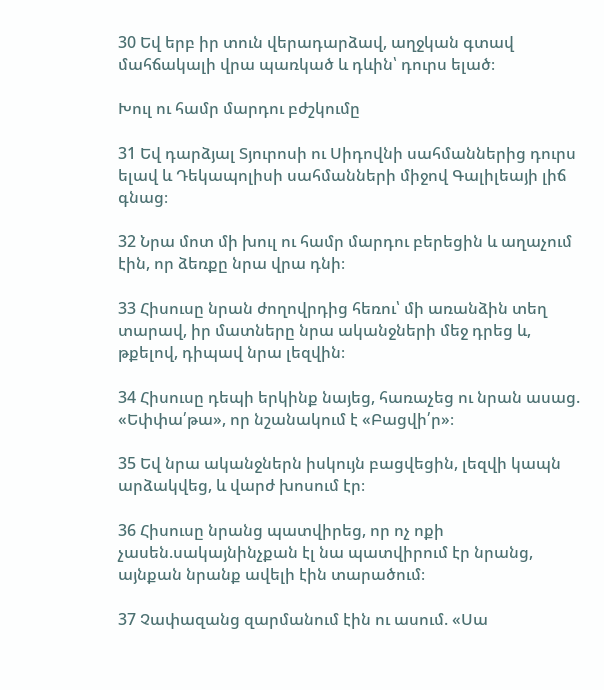30 Եվ երբ իր տուն վերադարձավ, աղջկան գտավ մահճակալի վրա պառկած և դևին՝ դուրս ելած։

Խուլ ու համր մարդու բժշկումը

31 Եվ դարձյալ Տյուրոսի ու Սիդովնի սահմաններից դուրս ելավ և Դեկապոլիսի սահմանների միջով Գալիլեայի լիճ գնաց։

32 Նրա մոտ մի խուլ ու համր մարդու բերեցին և աղաչում էին, որ ձեռքը նրա վրա դնի։

33 Հիսուսը նրան ժողովրդից հեռու՝ մի առանձին տեղ տարավ, իր մատները նրա ականջների մեջ դրեց և, թքելով, դիպավ նրա լեզվին։

34 Հիսուսը դեպի երկինք նայեց, հառաչեց ու նրան ասաց. «Եփփա՛թա», որ նշանակում է «Բացվի՛ր»։

35 Եվ նրա ականջներն իսկույն բացվեցին, լեզվի կապն արձակվեց, և վարժ խոսում էր։

36 Հիսուսը նրանց պատվիրեց, որ ոչ ոքի չասեն.սակայնինչքան էլ նա պատվիրում էր նրանց, այնքան նրանք ավելի էին տարածում։

37 Չափազանց զարմանում էին ու ասում. «Սա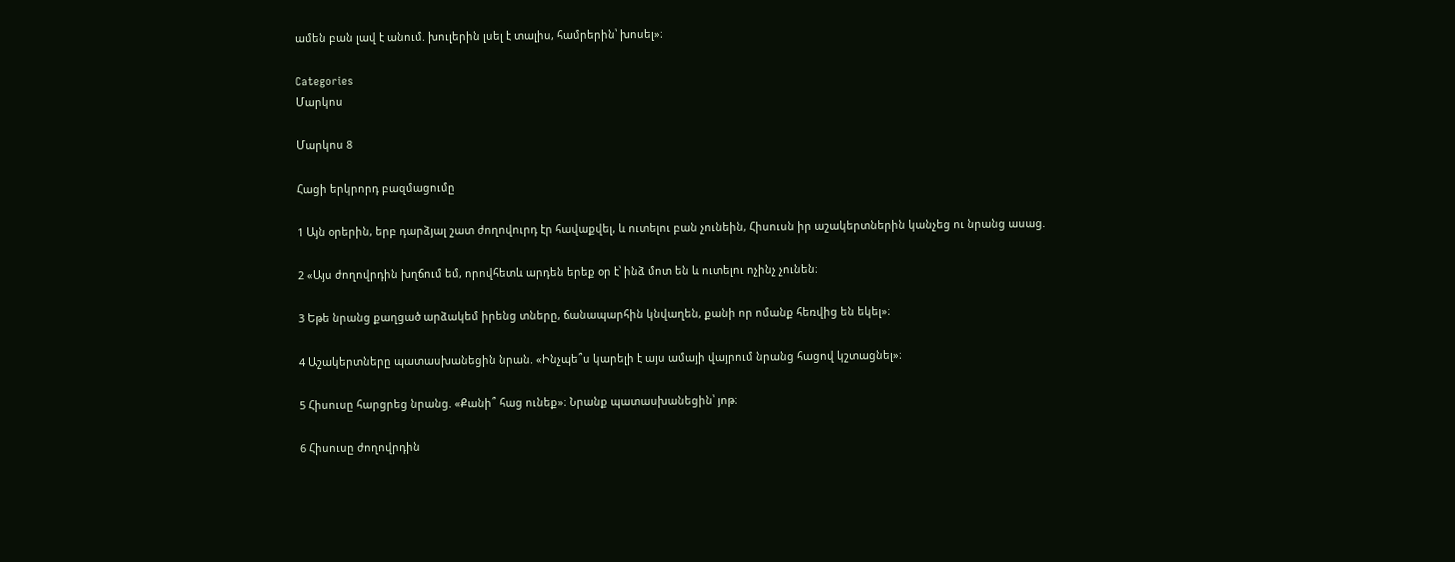ամեն բան լավ է անում. խուլերին լսել է տալիս, համրերին՝ խոսել»։

Categories
Մարկոս

Մարկոս 8

Հացի երկրորդ բազմացումը

1 Այն օրերին, երբ դարձյալ շատ ժողովուրդ էր հավաքվել, և ուտելու բան չունեին, Հիսուսն իր աշակերտներին կանչեց ու նրանց ասաց.

2 «Այս ժողովրդին խղճում եմ, որովհետև արդեն երեք օր է՝ ինձ մոտ են և ուտելու ոչինչ չունեն։

3 Եթե նրանց քաղցած արձակեմ իրենց տները, ճանապարհին կնվաղեն, քանի որ ոմանք հեռվից են եկել»։

4 Աշակերտները պատասխանեցին նրան. «Ինչպե՞ս կարելի է այս ամայի վայրում նրանց հացով կշտացնել»։

5 Հիսուսը հարցրեց նրանց. «Քանի՞ հաց ունեք»։ Նրանք պատասխանեցին՝ յոթ։

6 Հիսուսը ժողովրդին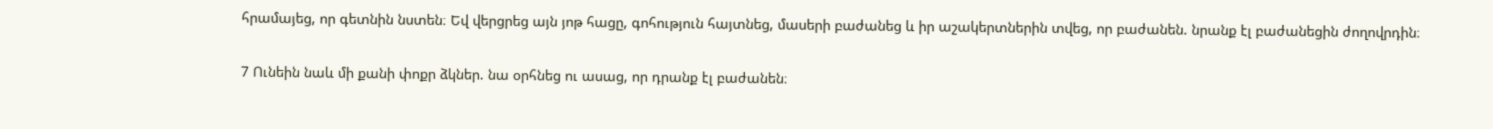հրամայեց, որ գետնին նստեն։ Եվ վերցրեց այն յոթ հացը, գոհություն հայտնեց, մասերի բաժանեց և իր աշակերտներին տվեց, որ բաժանեն. նրանք էլ բաժանեցին ժողովրդին։

7 Ունեին նաև մի քանի փոքր ձկներ. նա օրհնեց ու ասաց, որ դրանք էլ բաժանեն։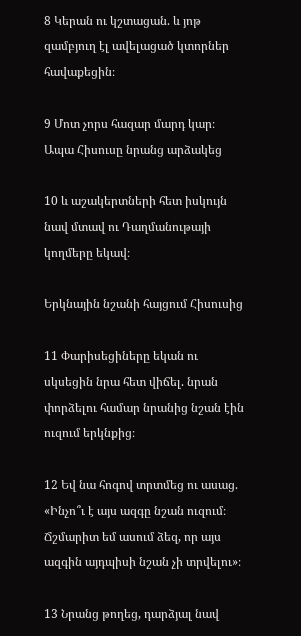8 Կերան ու կշտացան. և յոթ զամբյուղ էլ ավելացած կտորներ հավաքեցին։

9 Մոտ չորս հազար մարդ կար։ Ապա Հիսուսը նրանց արձակեց

10 և աշակերտների հետ իսկույն նավ մտավ ու Դաղմանութայի կողմերը եկավ։

Երկնային նշանի հայցում Հիսուսից

11 Փարիսեցիները եկան ու սկսեցին նրա հետ վիճել. նրան փորձելու համար նրանից նշան էին ուզում երկնքից։

12 Եվ նա հոգով տրտմեց ու ասաց. «Ինչո՞ւ է այս ազգը նշան ուզում։ Ճշմարիտ եմ ասում ձեզ, որ այս ազգին այդպիսի նշան չի տրվելու»։

13 Նրանց թողեց, դարձյալ նավ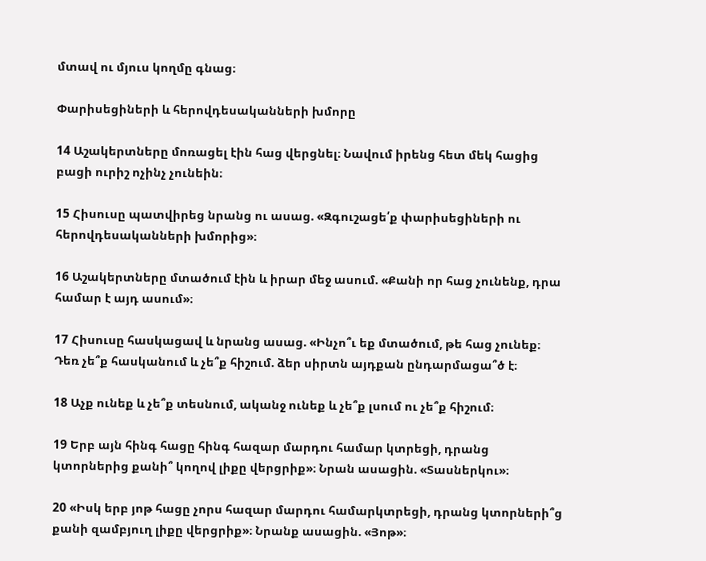մտավ ու մյուս կողմը գնաց։

Փարիսեցիների և հերովդեսականների խմորը

14 Աշակերտները մոռացել էին հաց վերցնել։ Նավում իրենց հետ մեկ հացից բացի ուրիշ ոչինչ չունեին։

15 Հիսուսը պատվիրեց նրանց ու ասաց. «Զգուշացե՛ք փարիսեցիների ու հերովդեսականների խմորից»։

16 Աշակերտները մտածում էին և իրար մեջ ասում. «Քանի որ հաց չունենք, դրա համար է այդ ասում»։

17 Հիսուսը հասկացավ և նրանց ասաց. «Ինչո՞ւ եք մտածում, թե հաց չունեք։ Դեռ չե՞ք հասկանում և չե՞ք հիշում. ձեր սիրտն այդքան ընդարմացա՞ծ է։

18 Աչք ունեք և չե՞ք տեսնում, ականջ ունեք և չե՞ք լսում ու չե՞ք հիշում։

19 Երբ այն հինգ հացը հինգ հազար մարդու համար կտրեցի, դրանց կտորներից քանի՞ կողով լիքը վերցրիք»։ Նրան ասացին. «Տասներկու»։

20 «Իսկ երբ յոթ հացը չորս հազար մարդու համարկտրեցի, դրանց կտորների՞ց քանի զամբյուղ լիքը վերցրիք»։ Նրանք ասացին. «Յոթ»։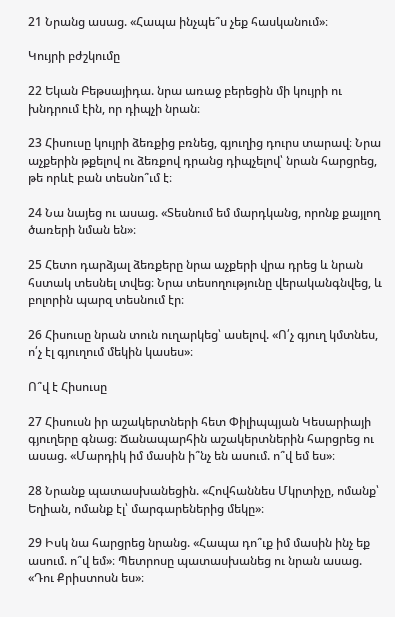21 Նրանց ասաց. «Հապա ինչպե՞ս չեք հասկանում»։

Կույրի բժշկումը

22 Եկան Բեթսայիդա. նրա առաջ բերեցին մի կույրի ու խնդրում էին, որ դիպչի նրան։

23 Հիսուսը կույրի ձեռքից բռնեց, գյուղից դուրս տարավ։ Նրա աչքերին թքելով ու ձեռքով դրանց դիպչելով՝ նրան հարցրեց, թե որևէ բան տեսնո՞ւմ է։

24 Նա նայեց ու ասաց. «Տեսնում եմ մարդկանց, որոնք քայլող ծառերի նման են»։

25 Հետո դարձյալ ձեռքերը նրա աչքերի վրա դրեց և նրան հստակ տեսնել տվեց։ Նրա տեսողությունը վերականգնվեց, և բոլորին պարզ տեսնում էր։

26 Հիսուսը նրան տուն ուղարկեց՝ ասելով. «Ո՛չ գյուղ կմտնես, ո՛չ էլ գյուղում մեկին կասես»։

Ո՞վ է Հիսուսը

27 Հիսուսն իր աշակերտների հետ Փիլիպպյան Կեսարիայի գյուղերը գնաց։ Ճանապարհին աշակերտներին հարցրեց ու ասաց. «Մարդիկ իմ մասին ի՞նչ են ասում. ո՞վ եմ ես»։

28 Նրանք պատասխանեցին. «Հովհաննես Մկրտիչը, ոմանք՝ Եղիան, ոմանք էլ՝ մարգարեներից մեկը»։

29 Իսկ նա հարցրեց նրանց. «Հապա դո՞ւք իմ մասին ինչ եք ասում. ո՞վ եմ»։ Պետրոսը պատասխանեց ու նրան ասաց. «Դու Քրիստոսն ես»։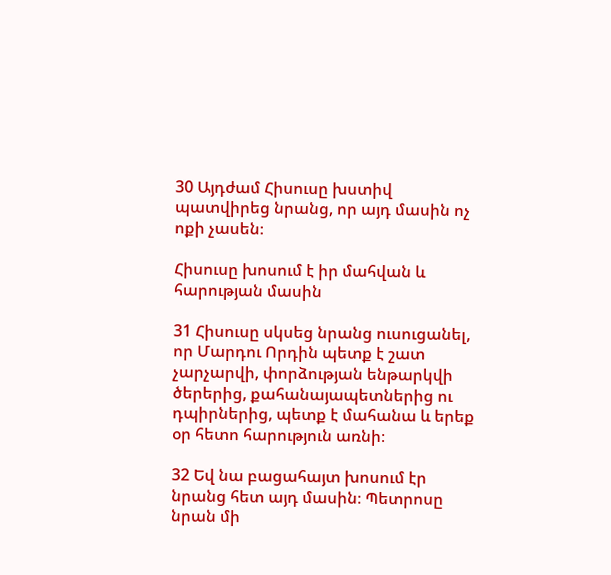30 Այդժամ Հիսուսը խստիվ պատվիրեց նրանց, որ այդ մասին ոչ ոքի չասեն։

Հիսուսը խոսում է իր մահվան և հարության մասին

31 Հիսուսը սկսեց նրանց ուսուցանել, որ Մարդու Որդին պետք է շատ չարչարվի, փորձության ենթարկվի ծերերից, քահանայապետներից ու դպիրներից, պետք է մահանա և երեք օր հետո հարություն առնի։

32 Եվ նա բացահայտ խոսում էր նրանց հետ այդ մասին։ Պետրոսը նրան մի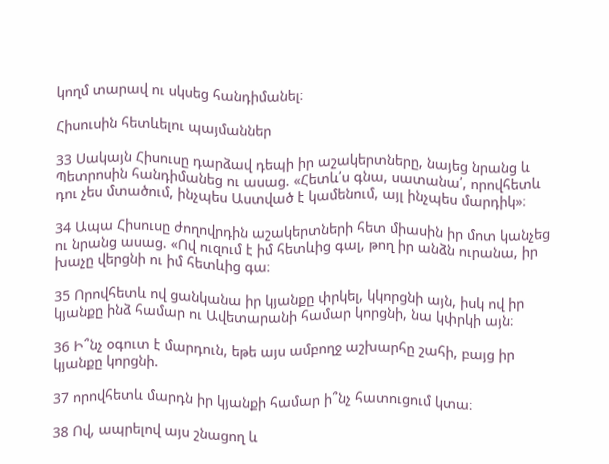կողմ տարավ ու սկսեց հանդիմանել։

Հիսուսին հետևելու պայմաններ

33 Սակայն Հիսուսը դարձավ դեպի իր աշակերտները, նայեց նրանց և Պետրոսին հանդիմանեց ու ասաց. «Հետև՛ս գնա, սատանա՛, որովհետև դու չես մտածում, ինչպես Աստված է կամենում, այլ ինչպես մարդիկ»։

34 Ապա Հիսուսը ժողովրդին աշակերտների հետ միասին իր մոտ կանչեց ու նրանց ասաց. «Ով ուզում է իմ հետևից գալ, թող իր անձն ուրանա, իր խաչը վերցնի ու իմ հետևից գա։

35 Որովհետև ով ցանկանա իր կյանքը փրկել, կկորցնի այն, իսկ ով իր կյանքը ինձ համար ու Ավետարանի համար կորցնի, նա կփրկի այն։

36 Ի՞նչ օգուտ է մարդուն, եթե այս ամբողջ աշխարհը շահի, բայց իր կյանքը կորցնի.

37 որովհետև մարդն իր կյանքի համար ի՞նչ հատուցում կտա։

38 Ով, ապրելով այս շնացող և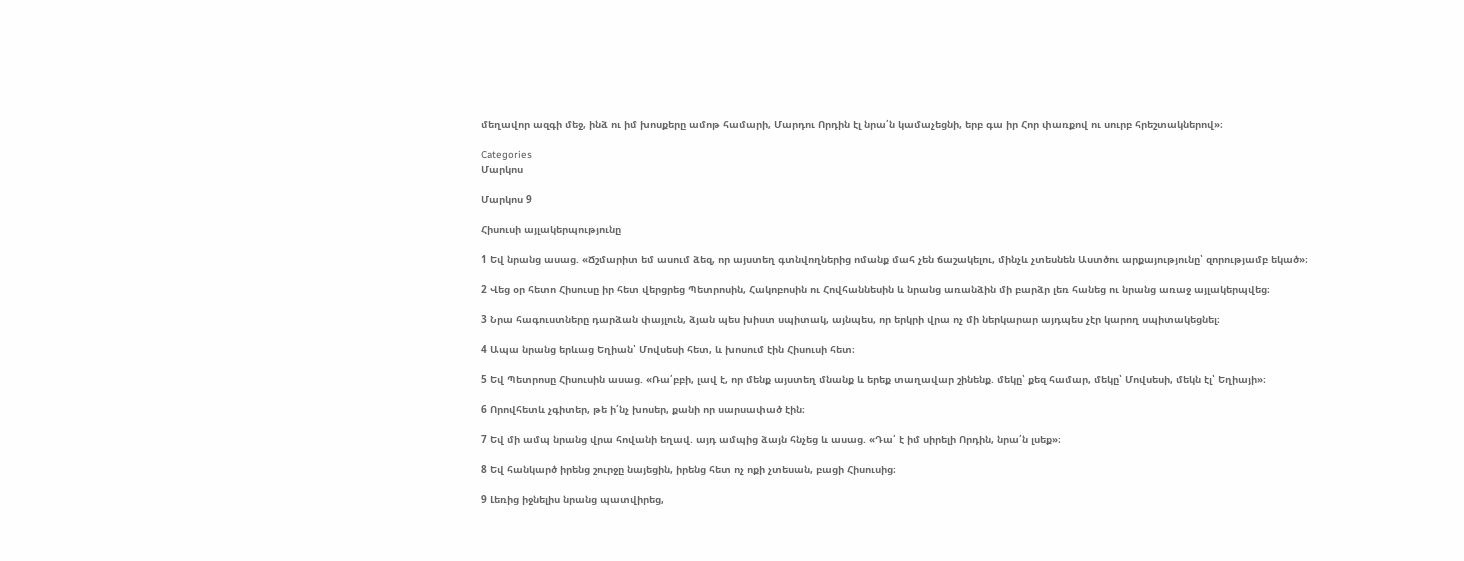մեղավոր ազգի մեջ, ինձ ու իմ խոսքերը ամոթ համարի, Մարդու Որդին էլ նրա՛ն կամաչեցնի, երբ գա իր Հոր փառքով ու սուրբ հրեշտակներով»։

Categories
Մարկոս

Մարկոս 9

Հիսուսի այլակերպությունը

1 Եվ նրանց ասաց. «Ճշմարիտ եմ ասում ձեզ, որ այստեղ գտնվողներից ոմանք մահ չեն ճաշակելու, մինչև չտեսնեն Աստծու արքայությունը՝ զորությամբ եկած»։

2 Վեց օր հետո Հիսուսը իր հետ վերցրեց Պետրոսին, Հակոբոսին ու Հովհաննեսին և նրանց առանձին մի բարձր լեռ հանեց ու նրանց առաջ այլակերպվեց։

3 Նրա հագուստները դարձան փայլուն, ձյան պես խիստ սպիտակ, այնպես, որ երկրի վրա ոչ մի ներկարար այդպես չէր կարող սպիտակեցնել։

4 Ապա նրանց երևաց Եղիան՝ Մովսեսի հետ, և խոսում էին Հիսուսի հետ։

5 Եվ Պետրոսը Հիսուսին ասաց. «Ռա՛բբի, լավ է, որ մենք այստեղ մնանք և երեք տաղավար շինենք. մեկը՝ քեզ համար, մեկը՝ Մովսեսի, մեկն էլ՝ Եղիայի»։

6 Որովհետև չգիտեր, թե ի՛նչ խոսեր, քանի որ սարսափած էին։

7 Եվ մի ամպ նրանց վրա հովանի եղավ. այդ ամպից ձայն հնչեց և ասաց. «Դա՛ է իմ սիրելի Որդին, նրա՛ն լսեք»։

8 Եվ հանկարծ իրենց շուրջը նայեցին, իրենց հետ ոչ ոքի չտեսան, բացի Հիսուսից։

9 Լեռից իջնելիս նրանց պատվիրեց,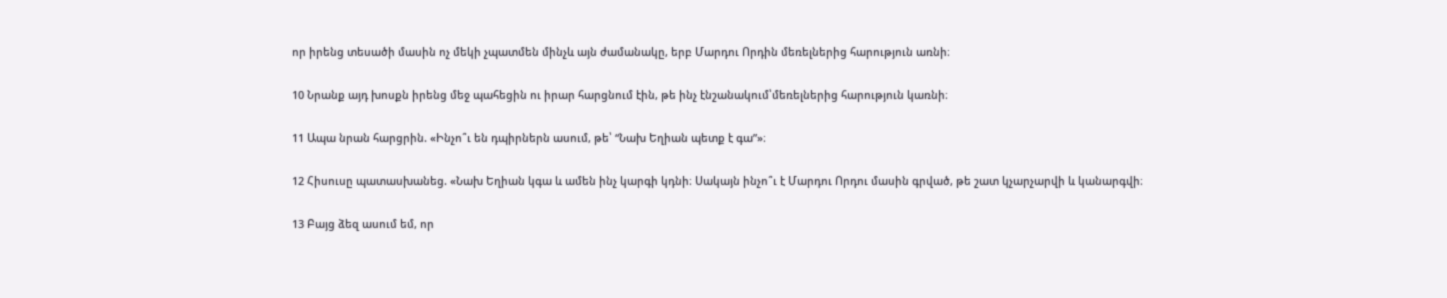որ իրենց տեսածի մասին ոչ մեկի չպատմեն մինչև այն ժամանակը, երբ Մարդու Որդին մեռելներից հարություն առնի։

10 Նրանք այդ խոսքն իրենց մեջ պահեցին ու իրար հարցնում էին, թե ինչ էնշանակում՝մեռելներից հարություն կառնի։

11 Ապա նրան հարցրին. «Ինչո՞ւ են դպիրներն ասում, թե՝ “Նախ Եղիան պետք է գա”»։

12 Հիսուսը պատասխանեց. «Նախ Եղիան կգա և ամեն ինչ կարգի կդնի։ Սակայն ինչո՞ւ է Մարդու Որդու մասին գրված, թե շատ կչարչարվի և կանարգվի։

13 Բայց ձեզ ասում եմ, որ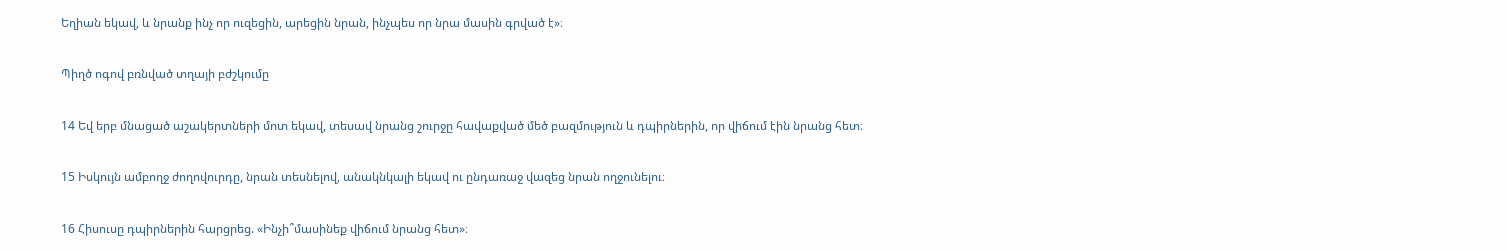Եղիան եկավ, և նրանք ինչ որ ուզեցին, արեցին նրան, ինչպես որ նրա մասին գրված է»։

Պիղծ ոգով բռնված տղայի բժշկումը

14 Եվ երբ մնացած աշակերտների մոտ եկավ, տեսավ նրանց շուրջը հավաքված մեծ բազմություն և դպիրներին, որ վիճում էին նրանց հետ։

15 Իսկույն ամբողջ ժողովուրդը, նրան տեսնելով, անակնկալի եկավ ու ընդառաջ վազեց նրան ողջունելու։

16 Հիսուսը դպիրներին հարցրեց. «Ինչի՞մասինեք վիճում նրանց հետ»։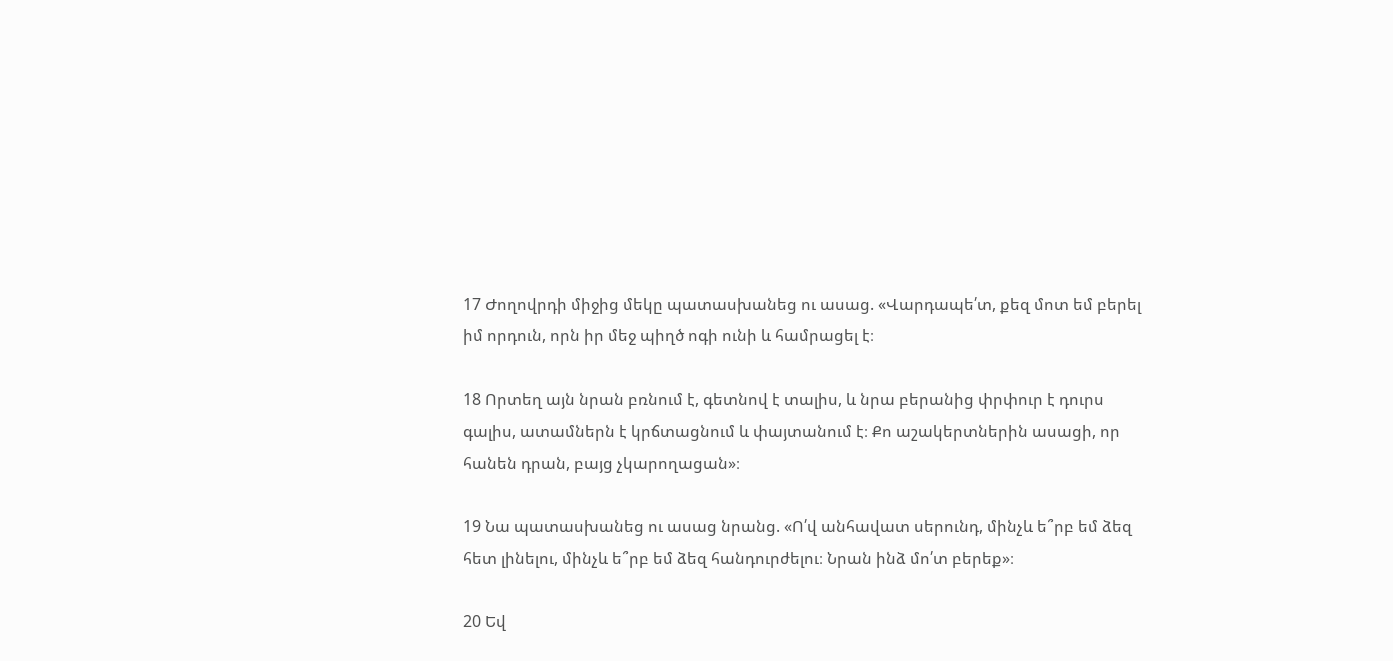17 Ժողովրդի միջից մեկը պատասխանեց ու ասաց. «Վարդապե՛տ, քեզ մոտ եմ բերել իմ որդուն, որն իր մեջ պիղծ ոգի ունի և համրացել է։

18 Որտեղ այն նրան բռնում է, գետնով է տալիս, և նրա բերանից փրփուր է դուրս գալիս, ատամներն է կրճտացնում և փայտանում է։ Քո աշակերտներին ասացի, որ հանեն դրան, բայց չկարողացան»։

19 Նա պատասխանեց ու ասաց նրանց. «Ո՛վ անհավատ սերունդ, մինչև ե՞րբ եմ ձեզ հետ լինելու, մինչև ե՞րբ եմ ձեզ հանդուրժելու։ Նրան ինձ մո՛տ բերեք»։

20 Եվ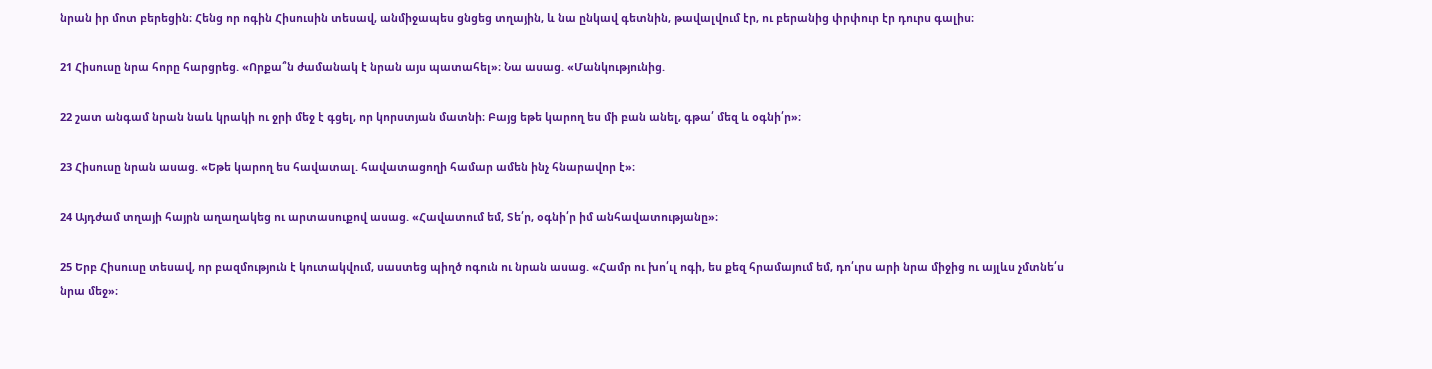նրան իր մոտ բերեցին։ Հենց որ ոգին Հիսուսին տեսավ, անմիջապես ցնցեց տղային, և նա ընկավ գետնին, թավալվում էր, ու բերանից փրփուր էր դուրս գալիս։

21 Հիսուսը նրա հորը հարցրեց. «Որքա՞ն ժամանակ է նրան այս պատահել»։ Նա ասաց. «Մանկությունից.

22 շատ անգամ նրան նաև կրակի ու ջրի մեջ է գցել, որ կորստյան մատնի։ Բայց եթե կարող ես մի բան անել, գթա՛ մեզ և օգնի՛ր»։

23 Հիսուսը նրան ասաց. «Եթե կարող ես հավատալ. հավատացողի համար ամեն ինչ հնարավոր է»։

24 Այդժամ տղայի հայրն աղաղակեց ու արտասուքով ասաց. «Հավատում եմ, Տե՛ր, օգնի՛ր իմ անհավատությանը»։

25 Երբ Հիսուսը տեսավ, որ բազմություն է կուտակվում, սաստեց պիղծ ոգուն ու նրան ասաց. «Համր ու խո՛ւլ ոգի, ես քեզ հրամայում եմ, դո՛ւրս արի նրա միջից ու այլևս չմտնե՛ս նրա մեջ»։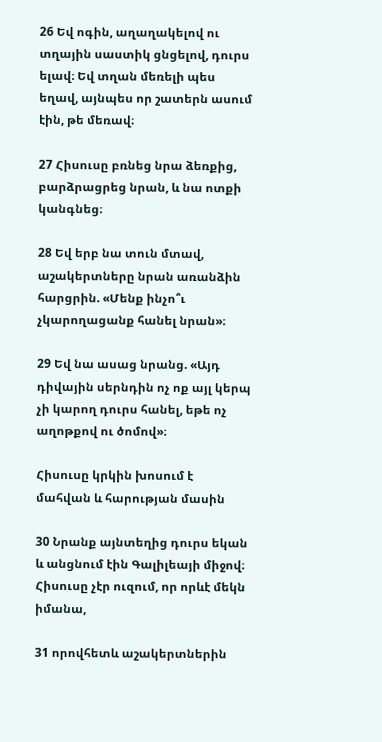26 Եվ ոգին, աղաղակելով ու տղային սաստիկ ցնցելով, դուրս ելավ։ Եվ տղան մեռելի պես եղավ, այնպես որ շատերն ասում էին, թե մեռավ։

27 Հիսուսը բռնեց նրա ձեռքից, բարձրացրեց նրան, և նա ոտքի կանգնեց։

28 Եվ երբ նա տուն մտավ, աշակերտները նրան առանձին հարցրին. «Մենք ինչո՞ւ չկարողացանք հանել նրան»։

29 Եվ նա ասաց նրանց. «Այդ դիվային սերնդին ոչ ոք այլ կերպ չի կարող դուրս հանել, եթե ոչ աղոթքով ու ծոմով»։

Հիսուսը կրկին խոսում է մահվան և հարության մասին

30 Նրանք այնտեղից դուրս եկան և անցնում էին Գալիլեայի միջով։ Հիսուսը չէր ուզում, որ որևէ մեկն իմանա,

31 որովհետև աշակերտներին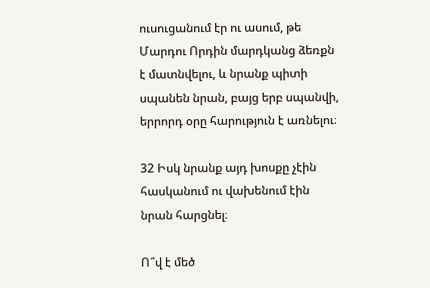ուսուցանում էր ու ասում, թե Մարդու Որդին մարդկանց ձեռքն է մատնվելու, և նրանք պիտի սպանեն նրան, բայց երբ սպանվի, երրորդ օրը հարություն է առնելու։

32 Իսկ նրանք այդ խոսքը չէին հասկանում ու վախենում էին նրան հարցնել։

Ո՞վ է մեծ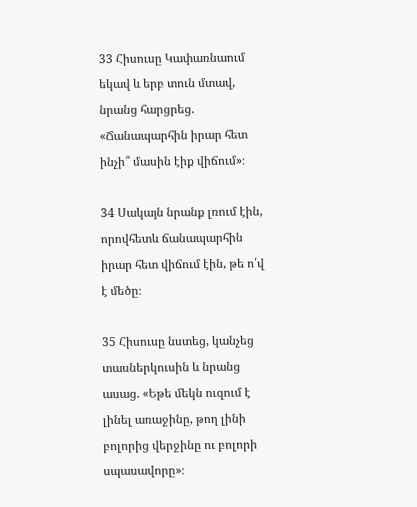33 Հիսուսը Կափառնաում եկավ և երբ տուն մտավ, նրանց հարցրեց. «Ճանապարհին իրար հետ ինչի՞ մասին էիք վիճում»։

34 Սակայն նրանք լռում էին, որովհետև ճանապարհին իրար հետ վիճում էին, թե ո՛վ է մեծը։

35 Հիսուսը նստեց, կանչեց տասներկուսին և նրանց ասաց. «Եթե մեկն ուզում է լինել առաջինը, թող լինի բոլորից վերջինը ու բոլորի սպասավորը»։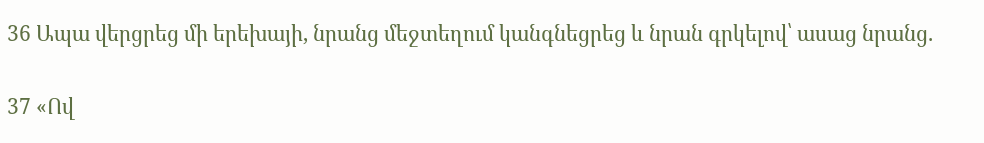36 Ապա վերցրեց մի երեխայի, նրանց մեջտեղում կանգնեցրեց և նրան գրկելով՝ ասաց նրանց.

37 «Ով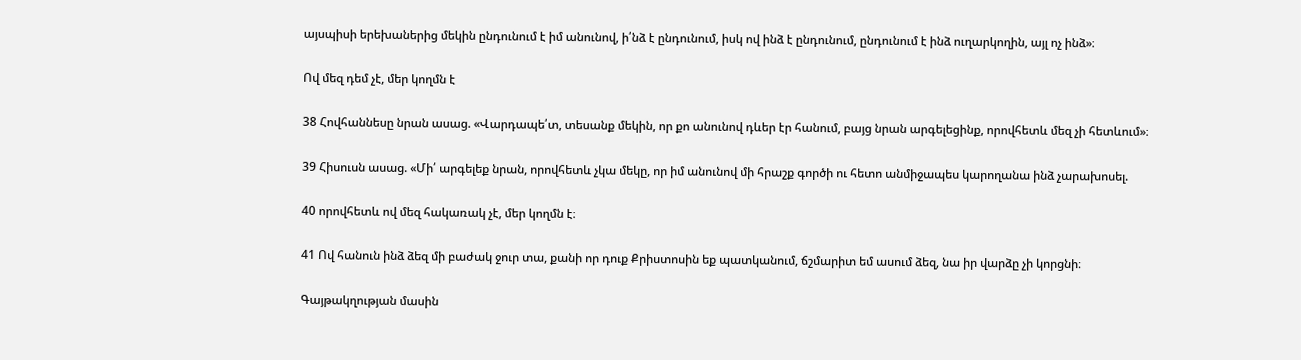այսպիսի երեխաներից մեկին ընդունում է իմ անունով, ի՛նձ է ընդունում, իսկ ով ինձ է ընդունում, ընդունում է ինձ ուղարկողին, այլ ոչ ինձ»։

Ով մեզ դեմ չէ, մեր կողմն է

38 Հովհաննեսը նրան ասաց. «Վարդապե՛տ, տեսանք մեկին, որ քո անունով դևեր էր հանում, բայց նրան արգելեցինք, որովհետև մեզ չի հետևում»։

39 Հիսուսն ասաց. «Մի՛ արգելեք նրան, որովհետև չկա մեկը, որ իմ անունով մի հրաշք գործի ու հետո անմիջապես կարողանա ինձ չարախոսել.

40 որովհետև ով մեզ հակառակ չէ, մեր կողմն է։

41 Ով հանուն ինձ ձեզ մի բաժակ ջուր տա, քանի որ դուք Քրիստոսին եք պատկանում, ճշմարիտ եմ ասում ձեզ, նա իր վարձը չի կորցնի։

Գայթակղության մասին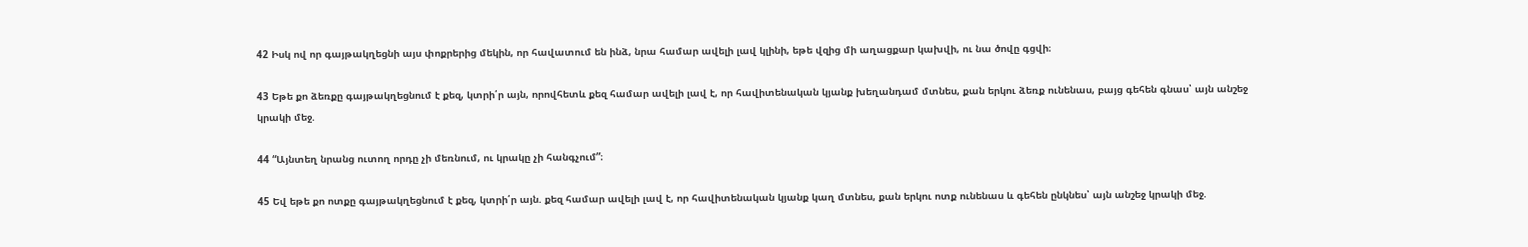42 Իսկ ով որ գայթակղեցնի այս փոքրերից մեկին, որ հավատում են ինձ, նրա համար ավելի լավ կլինի, եթե վզից մի աղացքար կախվի, ու նա ծովը գցվի։

43 Եթե քո ձեռքը գայթակղեցնում է քեզ, կտրի՛ր այն, որովհետև քեզ համար ավելի լավ է, որ հավիտենական կյանք խեղանդամ մտնես, քան երկու ձեռք ունենաս, բայց գեհեն գնաս՝ այն անշեջ կրակի մեջ.

44 “Այնտեղ նրանց ուտող որդը չի մեռնում, ու կրակը չի հանգչում”։

45 Եվ եթե քո ոտքը գայթակղեցնում է քեզ, կտրի՛ր այն. քեզ համար ավելի լավ է, որ հավիտենական կյանք կաղ մտնես, քան երկու ոտք ունենաս և գեհեն ընկնես՝ այն անշեջ կրակի մեջ.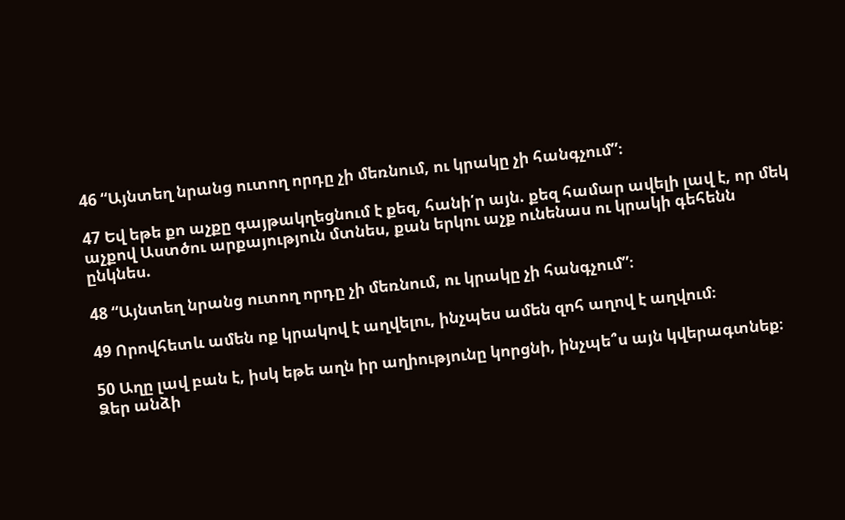46 “Այնտեղ նրանց ուտող որդը չի մեռնում, ու կրակը չի հանգչում”։

47 Եվ եթե քո աչքը գայթակղեցնում է քեզ, հանի՛ր այն. քեզ համար ավելի լավ է, որ մեկ աչքով Աստծու արքայություն մտնես, քան երկու աչք ունենաս ու կրակի գեհենն ընկնես.

48 “Այնտեղ նրանց ուտող որդը չի մեռնում, ու կրակը չի հանգչում”։

49 Որովհետև ամեն ոք կրակով է աղվելու, ինչպես ամեն զոհ աղով է աղվում։

50 Աղը լավ բան է, իսկ եթե աղն իր աղիությունը կորցնի, ինչպե՞ս այն կվերագտնեք։ Ձեր անձի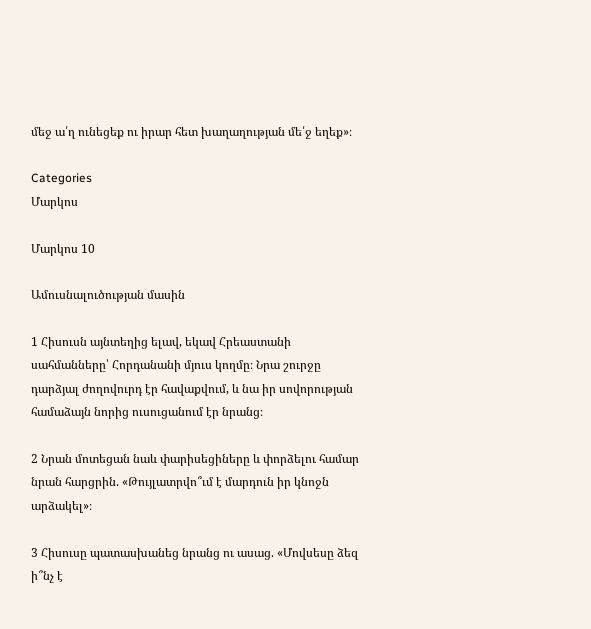մեջ ա՛ղ ունեցեք ու իրար հետ խաղաղության մե՛ջ եղեք»։

Categories
Մարկոս

Մարկոս 10

Ամուսնալուծության մասին

1 Հիսուսն այնտեղից ելավ, եկավ Հրեաստանի սահմանները՝ Հորդանանի մյուս կողմը։ Նրա շուրջը դարձյալ ժողովուրդ էր հավաքվում, և նա իր սովորության համաձայն նորից ուսուցանում էր նրանց։

2 Նրան մոտեցան նաև փարիսեցիները և փորձելու համար նրան հարցրին. «Թույլատրվո՞ւմ է մարդուն իր կնոջն արձակել»։

3 Հիսուսը պատասխանեց նրանց ու ասաց. «Մովսեսը ձեզ ի՞նչ է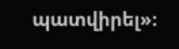պատվիրել»։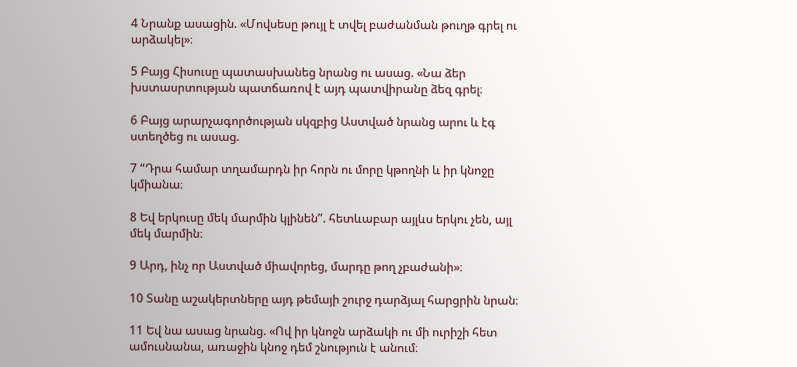4 Նրանք ասացին. «Մովսեսը թույլ է տվել բաժանման թուղթ գրել ու արձակել»։

5 Բայց Հիսուսը պատասխանեց նրանց ու ասաց. «Նա ձեր խստասրտության պատճառով է այդ պատվիրանը ձեզ գրել։

6 Բայց արարչագործության սկզբից Աստված նրանց արու և էգ ստեղծեց ու ասաց.

7 “Դրա համար տղամարդն իր հորն ու մորը կթողնի և իր կնոջը կմիանա։

8 Եվ երկուսը մեկ մարմին կլինեն”. հետևաբար այլևս երկու չեն, այլ մեկ մարմին։

9 Արդ, ինչ որ Աստված միավորեց, մարդը թող չբաժանի»։

10 Տանը աշակերտները այդ թեմայի շուրջ դարձյալ հարցրին նրան։

11 Եվ նա ասաց նրանց. «Ով իր կնոջն արձակի ու մի ուրիշի հետ ամուսնանա, առաջին կնոջ դեմ շնություն է անում։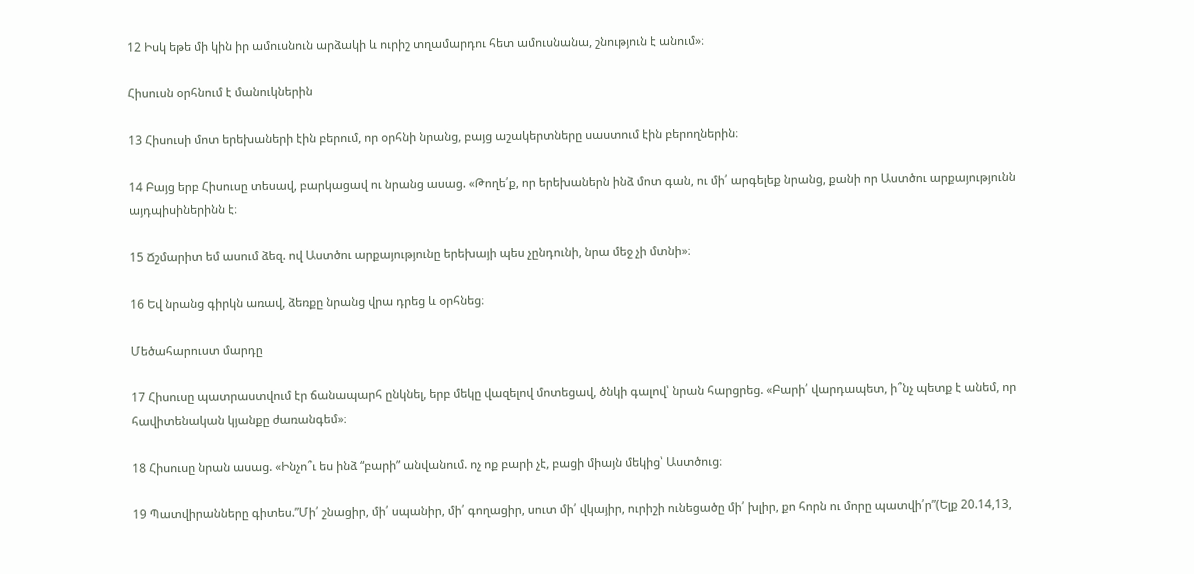12 Իսկ եթե մի կին իր ամուսնուն արձակի և ուրիշ տղամարդու հետ ամուսնանա, շնություն է անում»։

Հիսուսն օրհնում է մանուկներին

13 Հիսուսի մոտ երեխաների էին բերում, որ օրհնի նրանց, բայց աշակերտները սաստում էին բերողներին։

14 Բայց երբ Հիսուսը տեսավ, բարկացավ ու նրանց ասաց. «Թողե՛ք, որ երեխաներն ինձ մոտ գան, ու մի՛ արգելեք նրանց, քանի որ Աստծու արքայությունն այդպիսիներինն է։

15 Ճշմարիտ եմ ասում ձեզ. ով Աստծու արքայությունը երեխայի պես չընդունի, նրա մեջ չի մտնի»։

16 Եվ նրանց գիրկն առավ, ձեռքը նրանց վրա դրեց և օրհնեց։

Մեծահարուստ մարդը

17 Հիսուսը պատրաստվում էր ճանապարհ ընկնել, երբ մեկը վազելով մոտեցավ, ծնկի գալով՝ նրան հարցրեց. «Բարի՛ վարդապետ, ի՞նչ պետք է անեմ, որ հավիտենական կյանքը ժառանգեմ»։

18 Հիսուսը նրան ասաց. «Ինչո՞ւ ես ինձ “բարի” անվանում. ոչ ոք բարի չէ, բացի միայն մեկից՝ Աստծուց։

19 Պատվիրանները գիտես.”Մի՛ շնացիր, մի՛ սպանիր, մի՛ գողացիր, սուտ մի՛ վկայիր, ուրիշի ունեցածը մի՛ խլիր, քո հորն ու մորը պատվի՛ր”(Ելք 20.14,13,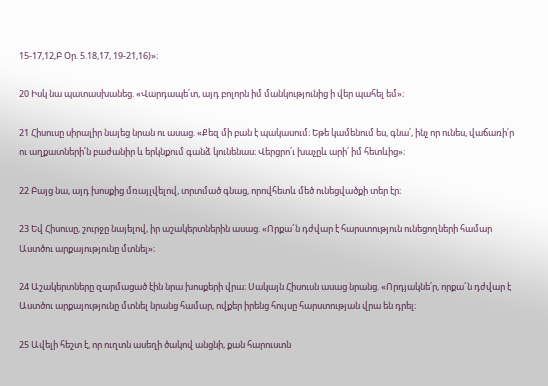15-17,12,Բ Օր. 5.18,17, 19-21,16)»։

20 Իսկ նա պատասխանեց. «Վարդապե՛տ, այդ բոլորն իմ մանկությունից ի վեր պահել եմ»։

21 Հիսուսը սիրալիր նայեց նրան ու ասաց. «Քեզ մի բան է պակասում։ Եթե կամենում ես, գնա՛, ինչ որ ունես, վաճառի՛ր ու աղքատների՛ն բաժանիր և երկնքում գանձ կունենաս։ Վերցրո՛ւ խաչըև արի՛ իմ հետևից»։

22 Բայց նա, այդ խոսքից մռայլվելով, տրտմած գնաց, որովհետև մեծ ունեցվածքի տեր էր։

23 Եվ Հիսուսը, շուրջը նայելով, իր աշակերտներին ասաց. «Որքա՜ն դժվար է հարստություն ունեցողների համար Աստծու արքայությունը մտնել»։

24 Աշակերտները զարմացած էին նրա խոսքերի վրա։ Սակայն Հիսուսն ասաց նրանց. «Որդյակնե՛ր, որքա՜ն դժվար է Աստծու արքայությունը մտնել նրանց համար, ովքեր իրենց հույսը հարստության վրա են դրել։

25 Ավելի հեշտ է, որ ուղտն ասեղի ծակով անցնի, քան հարուստն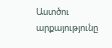Աստծու արքայությունը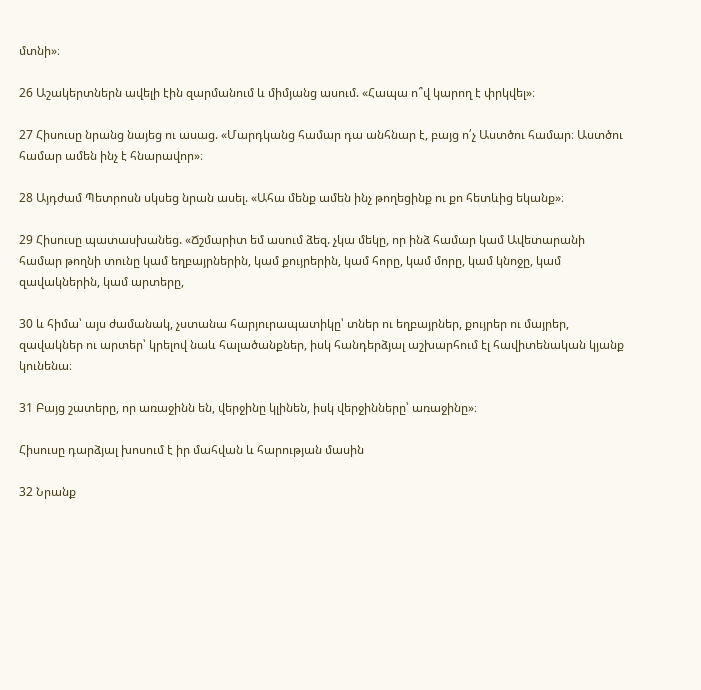մտնի»։

26 Աշակերտներն ավելի էին զարմանում և միմյանց ասում. «Հապա ո՞վ կարող է փրկվել»։

27 Հիսուսը նրանց նայեց ու ասաց. «Մարդկանց համար դա անհնար է, բայց ո՛չ Աստծու համար։ Աստծու համար ամեն ինչ է հնարավոր»։

28 Այդժամ Պետրոսն սկսեց նրան ասել. «Ահա մենք ամեն ինչ թողեցինք ու քո հետևից եկանք»։

29 Հիսուսը պատասխանեց. «Ճշմարիտ եմ ասում ձեզ. չկա մեկը, որ ինձ համար կամ Ավետարանի համար թողնի տունը կամ եղբայրներին, կամ քույրերին, կամ հորը, կամ մորը, կամ կնոջը, կամ զավակներին, կամ արտերը,

30 և հիմա՝ այս ժամանակ, չստանա հարյուրապատիկը՝ տներ ու եղբայրներ, քույրեր ու մայրեր, զավակներ ու արտեր՝ կրելով նաև հալածանքներ, իսկ հանդերձյալ աշխարհում էլ հավիտենական կյանք կունենա։

31 Բայց շատերը, որ առաջինն են, վերջինը կլինեն, իսկ վերջինները՝ առաջինը»։

Հիսուսը դարձյալ խոսում է իր մահվան և հարության մասին

32 Նրանք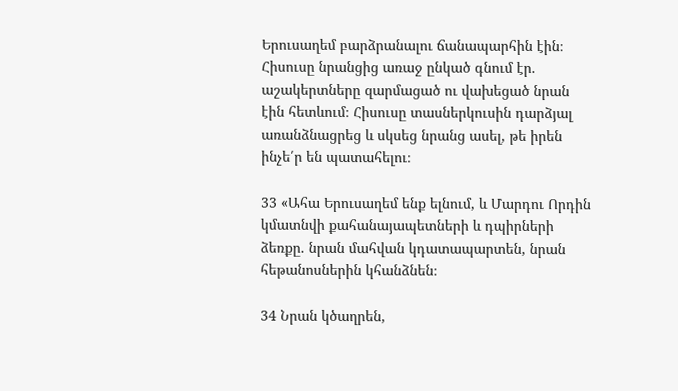Երուսաղեմ բարձրանալու ճանապարհին էին։ Հիսուսը նրանցից առաջ ընկած գնում էր. աշակերտները զարմացած ու վախեցած նրան էին հետևում։ Հիսուսը տասներկուսին դարձյալ առանձնացրեց և սկսեց նրանց ասել, թե իրեն ինչե՛ր են պատահելու։

33 «Ահա Երուսաղեմ ենք ելնում, և Մարդու Որդին կմատնվի քահանայապետների և դպիրների ձեռքը. նրան մահվան կդատապարտեն, նրան հեթանոսներին կհանձնեն։

34 Նրան կծաղրեն,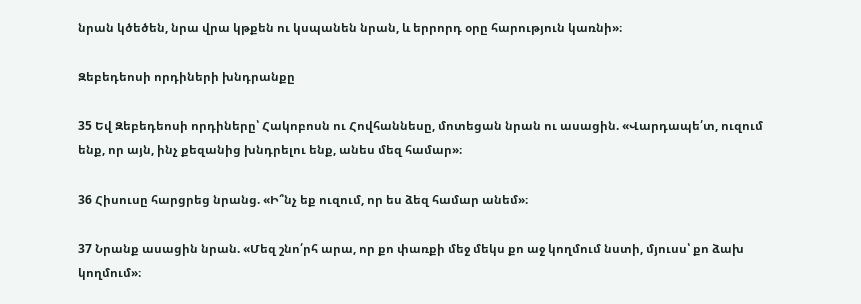նրան կծեծեն, նրա վրա կթքեն ու կսպանեն նրան, և երրորդ օրը հարություն կառնի»։

Զեբեդեոսի որդիների խնդրանքը

35 Եվ Զեբեդեոսի որդիները՝ Հակոբոսն ու Հովհաննեսը, մոտեցան նրան ու ասացին. «Վարդապե՛տ, ուզում ենք, որ այն, ինչ քեզանից խնդրելու ենք, անես մեզ համար»։

36 Հիսուսը հարցրեց նրանց. «Ի՞նչ եք ուզում, որ ես ձեզ համար անեմ»։

37 Նրանք ասացին նրան. «Մեզ շնո՛րհ արա, որ քո փառքի մեջ մեկս քո աջ կողմում նստի, մյուսս՝ քո ձախ կողմում»։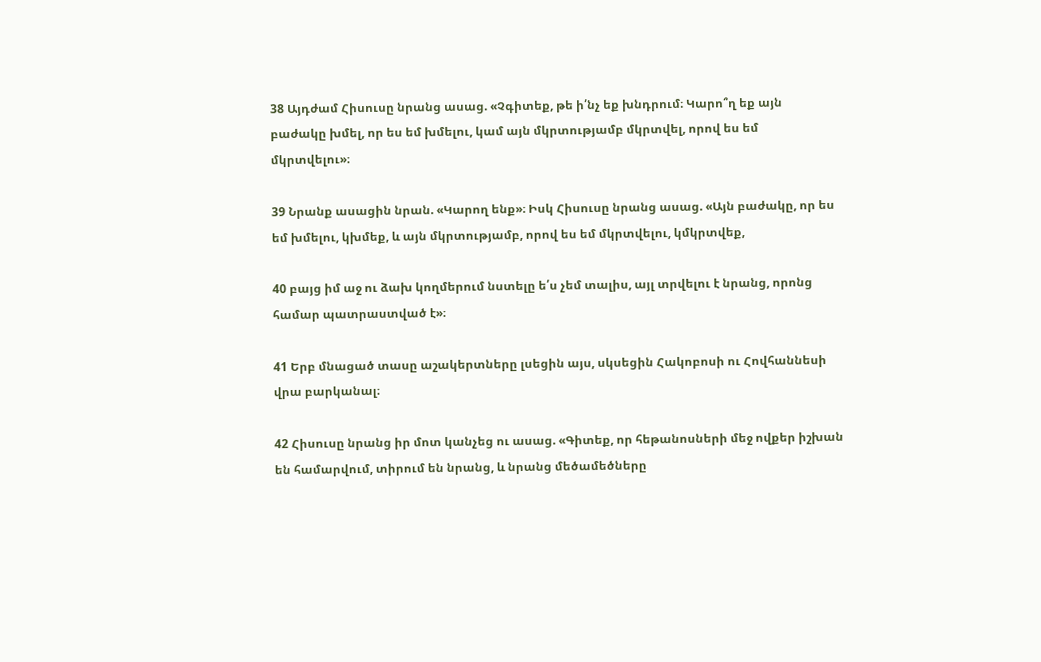38 Այդժամ Հիսուսը նրանց ասաց. «Չգիտեք, թե ի՛նչ եք խնդրում։ Կարո՞ղ եք այն բաժակը խմել, որ ես եմ խմելու, կամ այն մկրտությամբ մկրտվել, որով ես եմ մկրտվելու»։

39 Նրանք ասացին նրան. «Կարող ենք»։ Իսկ Հիսուսը նրանց ասաց. «Այն բաժակը, որ ես եմ խմելու, կխմեք, և այն մկրտությամբ, որով ես եմ մկրտվելու, կմկրտվեք,

40 բայց իմ աջ ու ձախ կողմերում նստելը ե՛ս չեմ տալիս, այլ տրվելու է նրանց, որոնց համար պատրաստված է»։

41 Երբ մնացած տասը աշակերտները լսեցին այս, սկսեցին Հակոբոսի ու Հովհաննեսի վրա բարկանալ։

42 Հիսուսը նրանց իր մոտ կանչեց ու ասաց. «Գիտեք, որ հեթանոսների մեջ ովքեր իշխան են համարվում, տիրում են նրանց, և նրանց մեծամեծները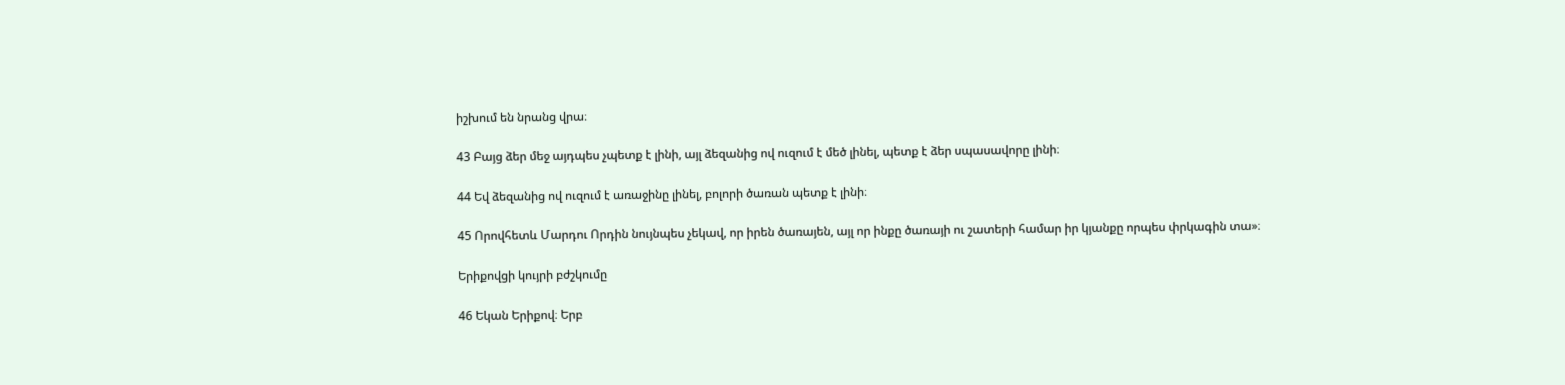իշխում են նրանց վրա։

43 Բայց ձեր մեջ այդպես չպետք է լինի, այլ ձեզանից ով ուզում է մեծ լինել, պետք է ձեր սպասավորը լինի։

44 Եվ ձեզանից ով ուզում է առաջինը լինել, բոլորի ծառան պետք է լինի։

45 Որովհետև Մարդու Որդին նույնպես չեկավ, որ իրեն ծառայեն, այլ որ ինքը ծառայի ու շատերի համար իր կյանքը որպես փրկագին տա»։

Երիքովցի կույրի բժշկումը

46 Եկան Երիքով։ Երբ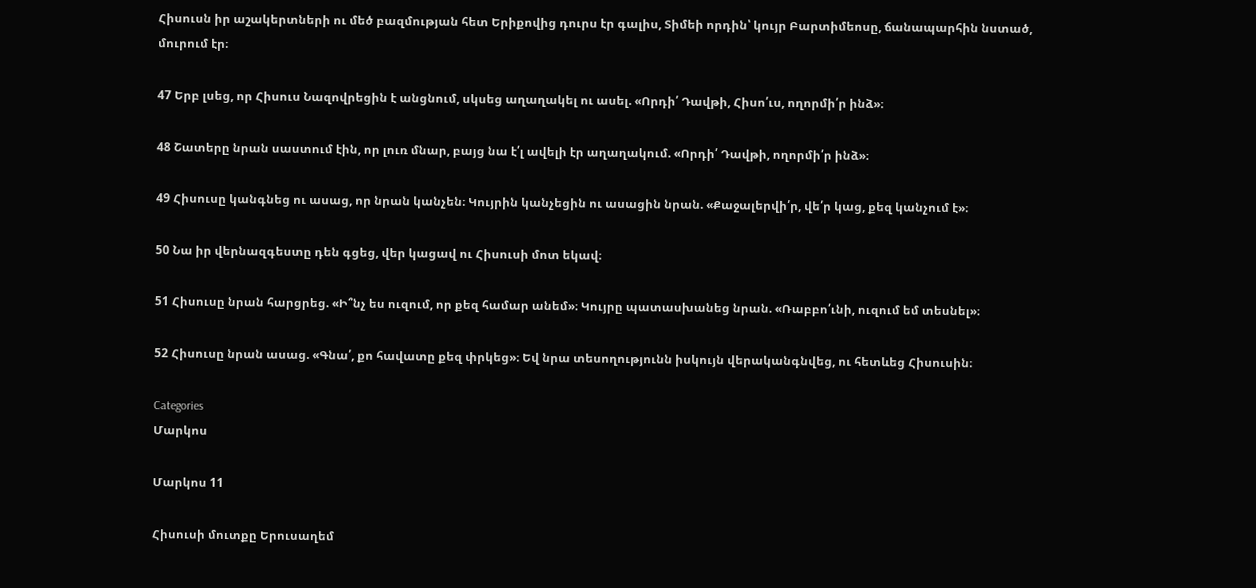Հիսուսն իր աշակերտների ու մեծ բազմության հետ Երիքովից դուրս էր գալիս, Տիմեի որդին՝ կույր Բարտիմեոսը, ճանապարհին նստած, մուրում էր։

47 Երբ լսեց, որ Հիսուս Նազովրեցին է անցնում, սկսեց աղաղակել ու ասել. «Որդի՛ Դավթի, Հիսո՛ւս, ողորմի՛ր ինձ»։

48 Շատերը նրան սաստում էին, որ լուռ մնար, բայց նա է՛լ ավելի էր աղաղակում. «Որդի՛ Դավթի, ողորմի՛ր ինձ»։

49 Հիսուսը կանգնեց ու ասաց, որ նրան կանչեն։ Կույրին կանչեցին ու ասացին նրան. «Քաջալերվի՛ր, վե՛ր կաց, քեզ կանչում է»։

50 Նա իր վերնազգեստը դեն գցեց, վեր կացավ ու Հիսուսի մոտ եկավ։

51 Հիսուսը նրան հարցրեց. «Ի՞նչ ես ուզում, որ քեզ համար անեմ»։ Կույրը պատասխանեց նրան. «Ռաբբո՛ւնի, ուզում եմ տեսնել»։

52 Հիսուսը նրան ասաց. «Գնա՛, քո հավատը քեզ փրկեց»։ Եվ նրա տեսողությունն իսկույն վերականգնվեց, ու հետևեց Հիսուսին։

Categories
Մարկոս

Մարկոս 11

Հիսուսի մուտքը Երուսաղեմ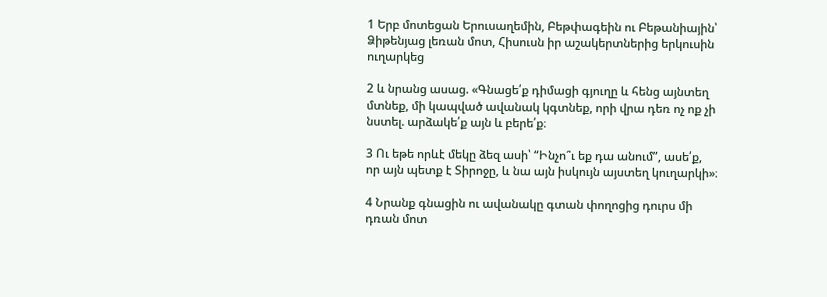1 Երբ մոտեցան Երուսաղեմին, Բեթփագեին ու Բեթանիային՝ Ձիթենյաց լեռան մոտ, Հիսուսն իր աշակերտներից երկուսին ուղարկեց

2 և նրանց ասաց. «Գնացե՛ք դիմացի գյուղը և հենց այնտեղ մտնեք, մի կապված ավանակ կգտնեք, որի վրա դեռ ոչ ոք չի նստել. արձակե՛ք այն և բերե՛ք։

3 Ու եթե որևէ մեկը ձեզ ասի՝ “Ինչո՞ւ եք դա անում”, ասե՛ք, որ այն պետք է Տիրոջը, և նա այն իսկույն այստեղ կուղարկի»։

4 Նրանք գնացին ու ավանակը գտան փողոցից դուրս մի դռան մոտ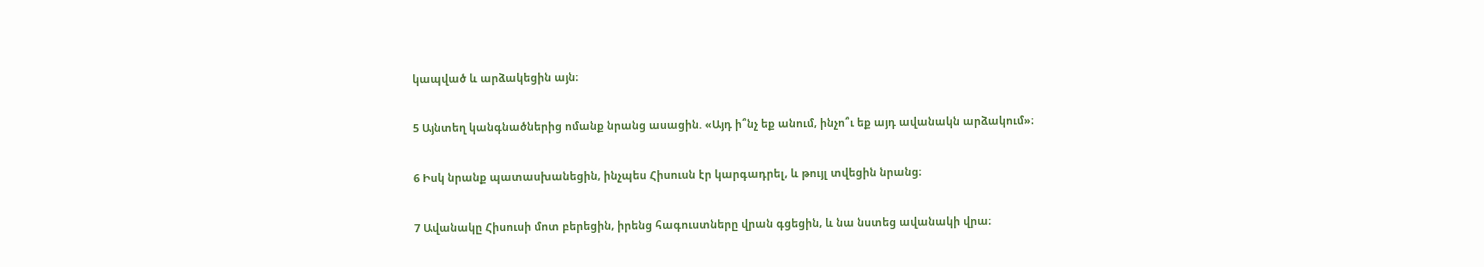կապված և արձակեցին այն։

5 Այնտեղ կանգնածներից ոմանք նրանց ասացին. «Այդ ի՞նչ եք անում, ինչո՞ւ եք այդ ավանակն արձակում»։

6 Իսկ նրանք պատասխանեցին, ինչպես Հիսուսն էր կարգադրել, և թույլ տվեցին նրանց։

7 Ավանակը Հիսուսի մոտ բերեցին, իրենց հագուստները վրան գցեցին, և նա նստեց ավանակի վրա։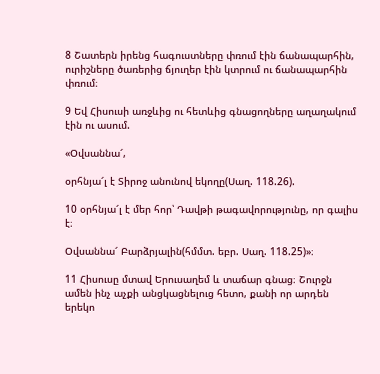8 Շատերն իրենց հագուստները փռում էին ճանապարհին, ուրիշները ծառերից ճյուղեր էին կտրում ու ճանապարհին փռում։

9 Եվ Հիսուսի առջևից ու հետևից գնացողները աղաղակում էին ու ասում.

«Օվսաննա՜,

օրհնյա՜լ է Տիրոջ անունով եկողը(Սաղ. 118.26).

10 օրհնյա՜լ է մեր հոր՝ Դավթի թագավորությունը, որ գալիս է։

Օվսաննա՜ Բարձրյալին(հմմտ. եբր. Սաղ. 118.25)»։

11 Հիսուսը մտավ Երուսաղեմ և տաճար գնաց։ Շուրջն ամեն ինչ աչքի անցկացնելուց հետո, քանի որ արդեն երեկո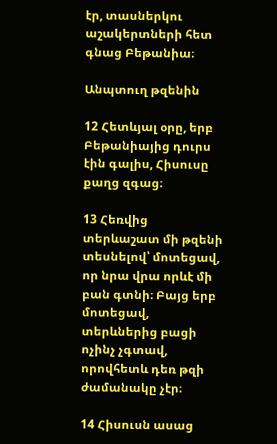էր, տասներկու աշակերտների հետ գնաց Բեթանիա։

Անպտուղ թզենին

12 Հետևյալ օրը, երբ Բեթանիայից դուրս էին գալիս, Հիսուսը քաղց զգաց։

13 Հեռվից տերևաշատ մի թզենի տեսնելով՝ մոտեցավ, որ նրա վրա որևէ մի բան գտնի։ Բայց երբ մոտեցավ, տերևներից բացի ոչինչ չգտավ, որովհետև դեռ թզի ժամանակը չէր։

14 Հիսուսն ասաց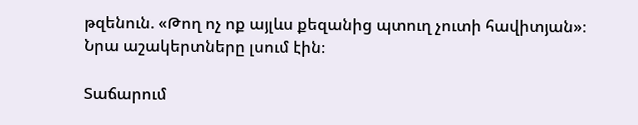թզենուն. «Թող ոչ ոք այլևս քեզանից պտուղ չուտի հավիտյան»։ Նրա աշակերտները լսում էին։

Տաճարում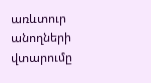առևտուր անողների վտարումը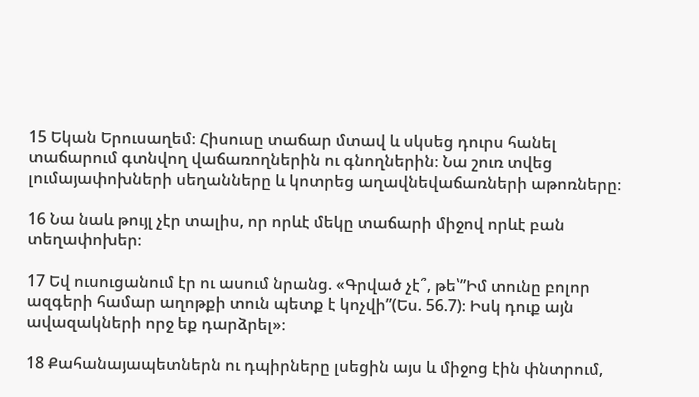15 Եկան Երուսաղեմ։ Հիսուսը տաճար մտավ և սկսեց դուրս հանել տաճարում գտնվող վաճառողներին ու գնողներին։ Նա շուռ տվեց լումայափոխների սեղանները և կոտրեց աղավնեվաճառների աթոռները։

16 Նա նաև թույլ չէր տալիս, որ որևէ մեկը տաճարի միջով որևէ բան տեղափոխեր։

17 Եվ ուսուցանում էր ու ասում նրանց. «Գրված չէ՞, թե՝”Իմ տունը բոլոր ազգերի համար աղոթքի տուն պետք է կոչվի”(Ես. 56.7)։ Իսկ դուք այն ավազակների որջ եք դարձրել»։

18 Քահանայապետներն ու դպիրները լսեցին այս և միջոց էին փնտրում,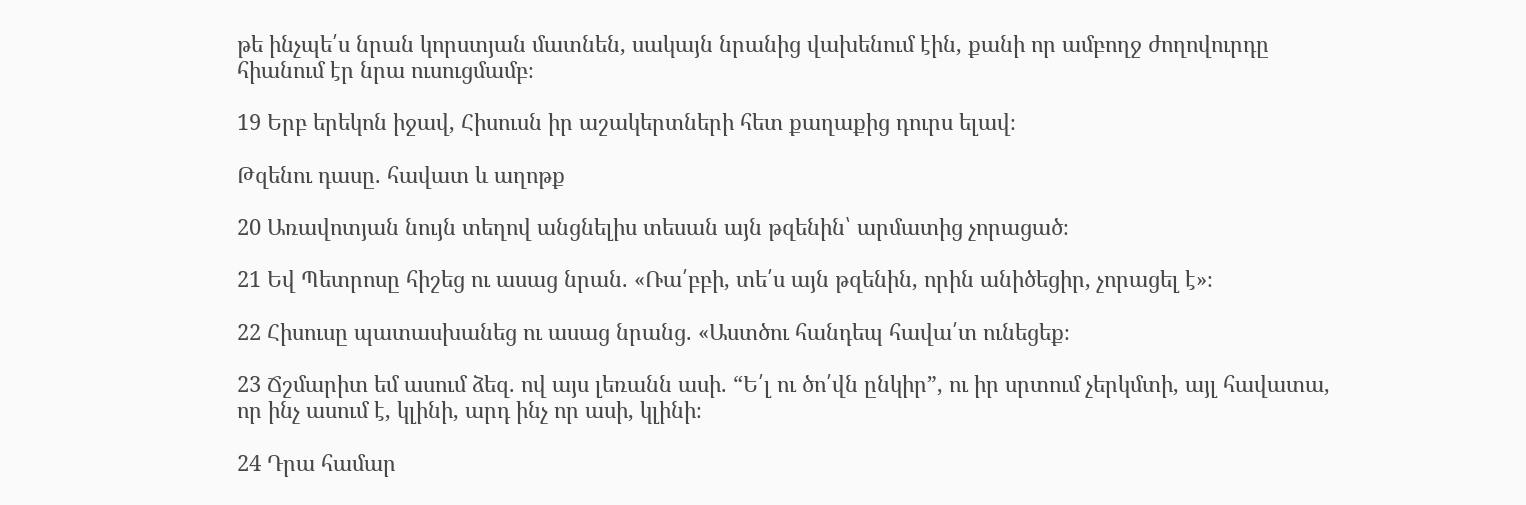թե ինչպե՛ս նրան կորստյան մատնեն, սակայն նրանից վախենում էին, քանի որ ամբողջ ժողովուրդը հիանում էր նրա ուսուցմամբ։

19 Երբ երեկոն իջավ, Հիսուսն իր աշակերտների հետ քաղաքից դուրս ելավ։

Թզենու դասը. հավատ և աղոթք

20 Առավոտյան նույն տեղով անցնելիս տեսան այն թզենին՝ արմատից չորացած։

21 Եվ Պետրոսը հիշեց ու ասաց նրան. «Ռա՛բբի, տե՛ս այն թզենին, որին անիծեցիր, չորացել է»։

22 Հիսուսը պատասխանեց ու ասաց նրանց. «Աստծու հանդեպ հավա՛տ ունեցեք։

23 Ճշմարիտ եմ ասում ձեզ. ով այս լեռանն ասի. “Ե՛լ ու ծո՛վն ընկիր”, ու իր սրտում չերկմտի, այլ հավատա, որ ինչ ասում է, կլինի, արդ ինչ որ ասի, կլինի։

24 Դրա համար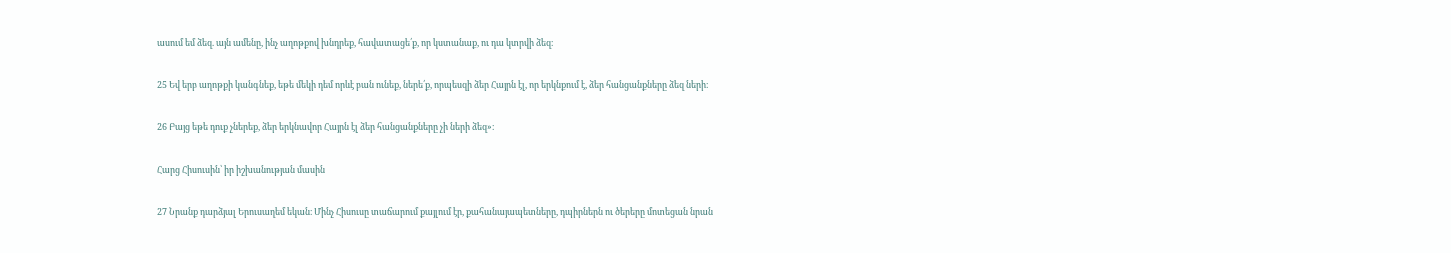ասում եմ ձեզ. այն ամենը, ինչ աղոթքով խնդրեք, հավատացե՛ք, որ կստանաք, ու դա կտրվի ձեզ։

25 Եվ երբ աղոթքի կանգնեք, եթե մեկի դեմ որևէ բան ունեք, ներե՛ք, որպեսզի ձեր Հայրն էլ, որ երկնքում է, ձեր հանցանքները ձեզ ների։

26 Բայց եթե դուք չներեք, ձեր երկնավոր Հայրն էլ ձեր հանցանքները չի ների ձեզ»։

Հարց Հիսուսին՝ իր իշխանության մասին

27 Նրանք դարձյալ Երուսաղեմ եկան։ Մինչ Հիսուսը տաճարում քայլում էր, քահանայապետները, դպիրներն ու ծերերը մոտեցան նրան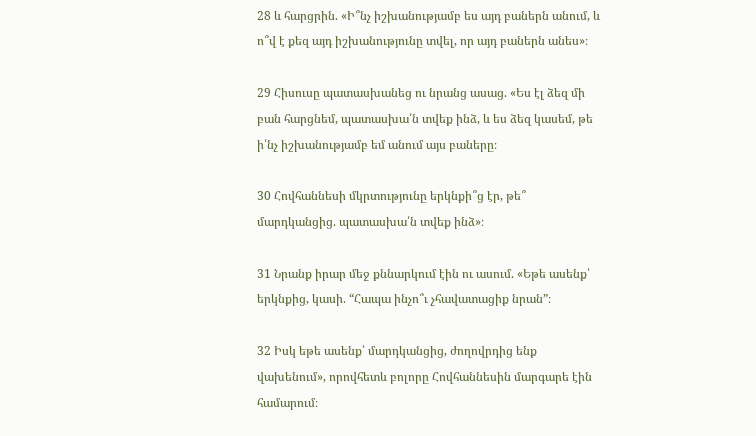28 և հարցրին. «Ի՞նչ իշխանությամբ ես այդ բաներն անում, և ո՞վ է քեզ այդ իշխանությունը տվել, որ այդ բաներն անես»։

29 Հիսուսը պատասխանեց ու նրանց ասաց. «Ես էլ ձեզ մի բան հարցնեմ, պատասխա՛ն տվեք ինձ, և ես ձեզ կասեմ, թե ի՛նչ իշխանությամբ եմ անում այս բաները։

30 Հովհաննեսի մկրտությունը երկնքի՞ց էր, թե՞ մարդկանցից. պատասխա՛ն տվեք ինձ»։

31 Նրանք իրար մեջ քննարկում էին ու ասում. «Եթե ասենք՝ երկնքից, կասի. “Հապա ինչո՞ւ չհավատացիք նրան”։

32 Իսկ եթե ասենք՝ մարդկանցից, ժողովրդից ենք վախենում», որովհետև բոլորը Հովհաննեսին մարգարե էին համարում։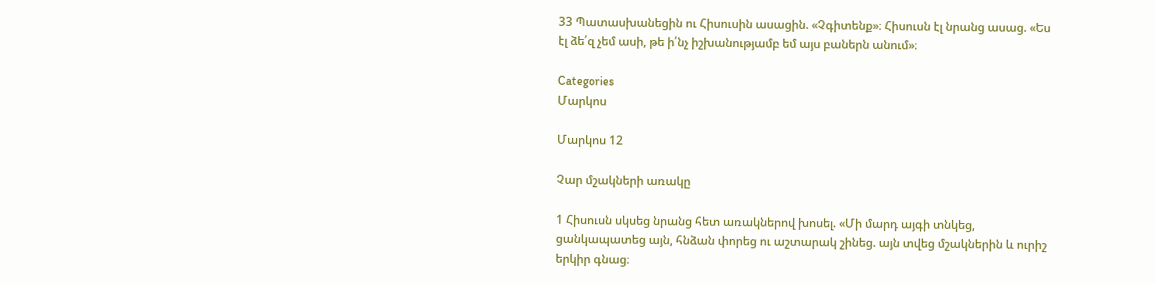33 Պատասխանեցին ու Հիսուսին ասացին. «Չգիտենք»։ Հիսուսն էլ նրանց ասաց. «Ես էլ ձե՛զ չեմ ասի, թե ի՛նչ իշխանությամբ եմ այս բաներն անում»։

Categories
Մարկոս

Մարկոս 12

Չար մշակների առակը

1 Հիսուսն սկսեց նրանց հետ առակներով խոսել. «Մի մարդ այգի տնկեց, ցանկապատեց այն, հնձան փորեց ու աշտարակ շինեց. այն տվեց մշակներին և ուրիշ երկիր գնաց։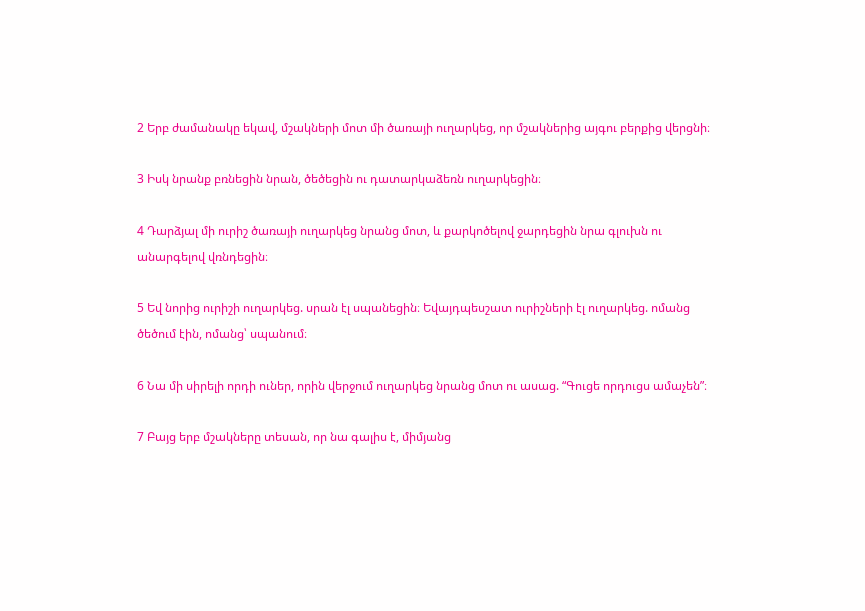2 Երբ ժամանակը եկավ, մշակների մոտ մի ծառայի ուղարկեց, որ մշակներից այգու բերքից վերցնի։

3 Իսկ նրանք բռնեցին նրան, ծեծեցին ու դատարկաձեռն ուղարկեցին։

4 Դարձյալ մի ուրիշ ծառայի ուղարկեց նրանց մոտ, և քարկոծելով ջարդեցին նրա գլուխն ու անարգելով վռնդեցին։

5 Եվ նորից ուրիշի ուղարկեց. սրան էլ սպանեցին։ Եվայդպեսշատ ուրիշների էլ ուղարկեց. ոմանց ծեծում էին, ոմանց՝ սպանում։

6 Նա մի սիրելի որդի ուներ, որին վերջում ուղարկեց նրանց մոտ ու ասաց. “Գուցե որդուցս ամաչեն”։

7 Բայց երբ մշակները տեսան, որ նա գալիս է, միմյանց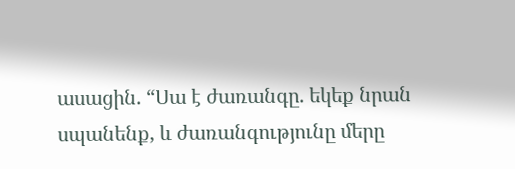ասացին. “Սա է ժառանգը. եկեք նրան սպանենք, և ժառանգությունը մերը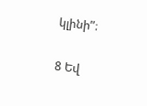կլինի”։

8 Եվ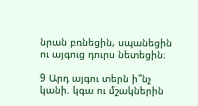նրան բռնեցին, սպանեցին ու այգուց դուրս նետեցին։

9 Արդ այգու տերն ի՞նչ կանի. կգա ու մշակներին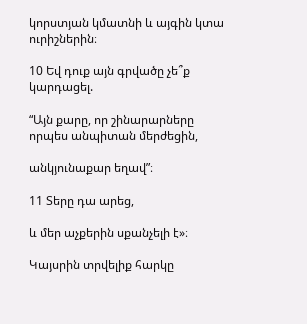կորստյան կմատնի և այգին կտա ուրիշներին։

10 Եվ դուք այն գրվածը չե՞ք կարդացել.

“Այն քարը, որ շինարարները որպես անպիտան մերժեցին,

անկյունաքար եղավ”։

11 Տերը դա արեց,

և մեր աչքերին սքանչելի է»։

Կայսրին տրվելիք հարկը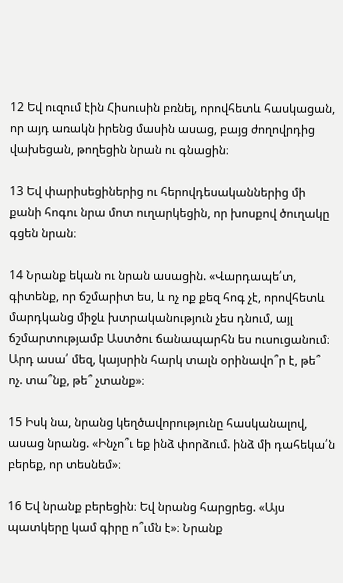12 Եվ ուզում էին Հիսուսին բռնել, որովհետև հասկացան, որ այդ առակն իրենց մասին ասաց, բայց ժողովրդից վախեցան, թողեցին նրան ու գնացին։

13 Եվ փարիսեցիներից ու հերովդեսականներից մի քանի հոգու նրա մոտ ուղարկեցին, որ խոսքով ծուղակը գցեն նրան։

14 Նրանք եկան ու նրան ասացին. «Վարդապե՛տ, գիտենք, որ ճշմարիտ ես, և ոչ ոք քեզ հոգ չէ, որովհետև մարդկանց միջև խտրականություն չես դնում, այլ ճշմարտությամբ Աստծու ճանապարհն ես ուսուցանում։ Արդ ասա՛ մեզ, կայսրին հարկ տալն օրինավո՞ր է, թե՞ ոչ. տա՞նք, թե՞ չտանք»։

15 Իսկ նա, նրանց կեղծավորությունը հասկանալով, ասաց նրանց. «Ինչո՞ւ եք ինձ փորձում. ինձ մի դահեկա՛ն բերեք, որ տեսնեմ»։

16 Եվ նրանք բերեցին։ Եվ նրանց հարցրեց. «Այս պատկերը կամ գիրը ո՞ւմն է»։ Նրանք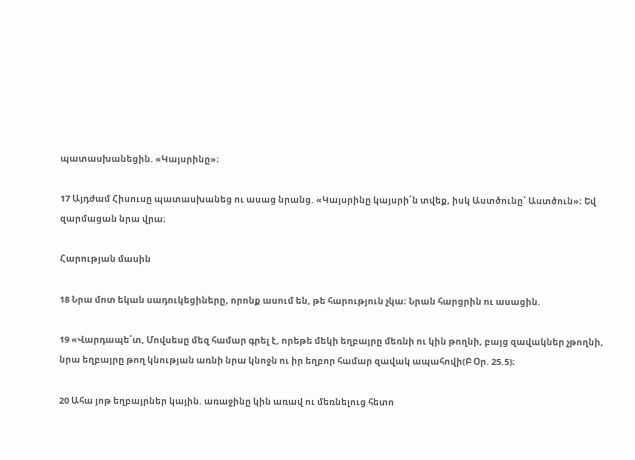պատասխանեցին. «Կայսրինը»։

17 Այդժամ Հիսուսը պատասխանեց ու ասաց նրանց. «Կայսրինը կայսրի՛ն տվեք, իսկ Աստծունը՝ Աստծուն»։ Եվ զարմացան նրա վրա։

Հարության մասին

18 Նրա մոտ եկան սադուկեցիները, որոնք ասում են, թե հարություն չկա։ Նրան հարցրին ու ասացին.

19 «Վարդապե՛տ, Մովսեսը մեզ համար գրել է, որեթե մեկի եղբայրը մեռնի ու կին թողնի, բայց զավակներ չթողնի, նրա եղբայրը թող կնության առնի նրա կնոջն ու իր եղբոր համար զավակ ապահովի(Բ Օր. 25.5)։

20 Ահա յոթ եղբայրներ կային. առաջինը կին առավ ու մեռնելուց հետո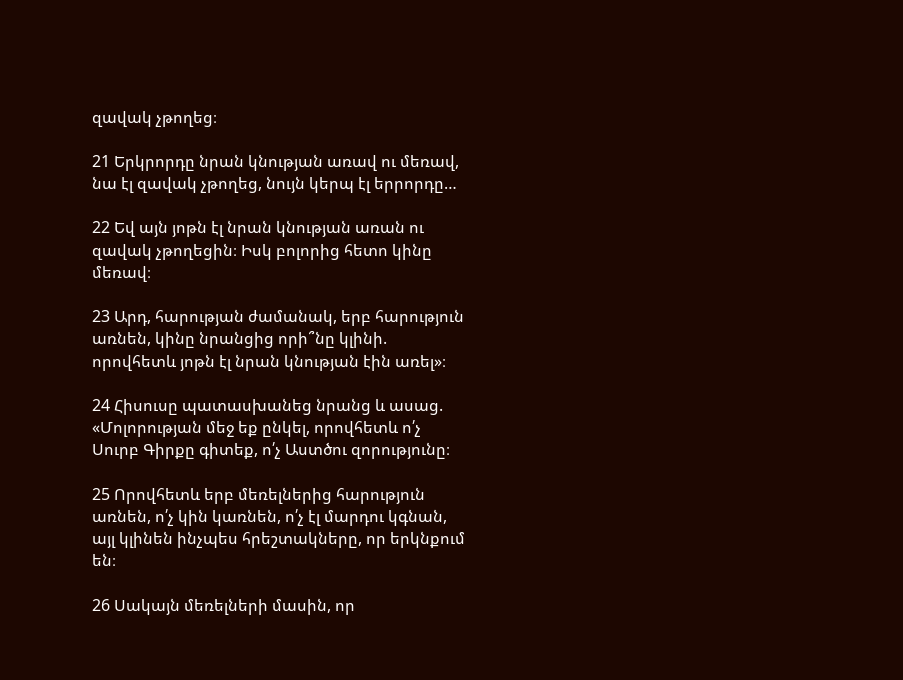զավակ չթողեց։

21 Երկրորդը նրան կնության առավ ու մեռավ, նա էլ զավակ չթողեց, նույն կերպ էլ երրորդը…

22 Եվ այն յոթն էլ նրան կնության առան ու զավակ չթողեցին։ Իսկ բոլորից հետո կինը մեռավ։

23 Արդ, հարության ժամանակ, երբ հարություն առնեն, կինը նրանցից որի՞նը կլինի. որովհետև յոթն էլ նրան կնության էին առել»։

24 Հիսուսը պատասխանեց նրանց և ասաց. «Մոլորության մեջ եք ընկել, որովհետև ո՛չ Սուրբ Գիրքը գիտեք, ո՛չ Աստծու զորությունը։

25 Որովհետև երբ մեռելներից հարություն առնեն, ո՛չ կին կառնեն, ո՛չ էլ մարդու կգնան, այլ կլինեն ինչպես հրեշտակները, որ երկնքում են։

26 Սակայն մեռելների մասին, որ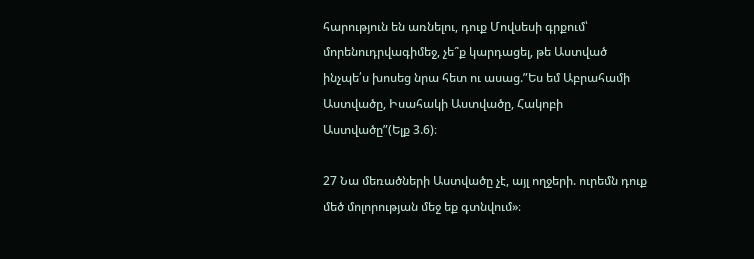հարություն են առնելու, դուք Մովսեսի գրքում՝ մորենուդրվագիմեջ, չե՞ք կարդացել, թե Աստված ինչպե՛ս խոսեց նրա հետ ու ասաց.”Ես եմ Աբրահամի Աստվածը, Իսահակի Աստվածը, Հակոբի Աստվածը”(Ելք 3.6)։

27 Նա մեռածների Աստվածը չէ, այլ ողջերի. ուրեմն դուք մեծ մոլորության մեջ եք գտնվում»։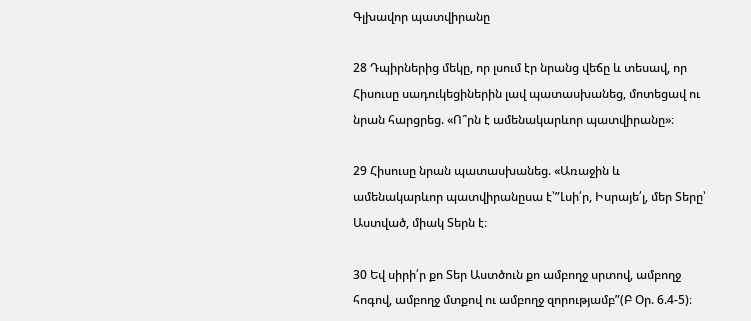Գլխավոր պատվիրանը

28 Դպիրներից մեկը, որ լսում էր նրանց վեճը և տեսավ, որ Հիսուսը սադուկեցիներին լավ պատասխանեց, մոտեցավ ու նրան հարցրեց. «Ո՞րն է ամենակարևոր պատվիրանը»։

29 Հիսուսը նրան պատասխանեց. «Առաջին և ամենակարևոր պատվիրանըսա է՝”Լսի՛ր, Իսրայե՛լ, մեր Տերը՝ Աստված, միակ Տերն է։

30 Եվ սիրի՛ր քո Տեր Աստծուն քո ամբողջ սրտով, ամբողջ հոգով, ամբողջ մտքով ու ամբողջ զորությամբ”(Բ Օր. 6.4-5)։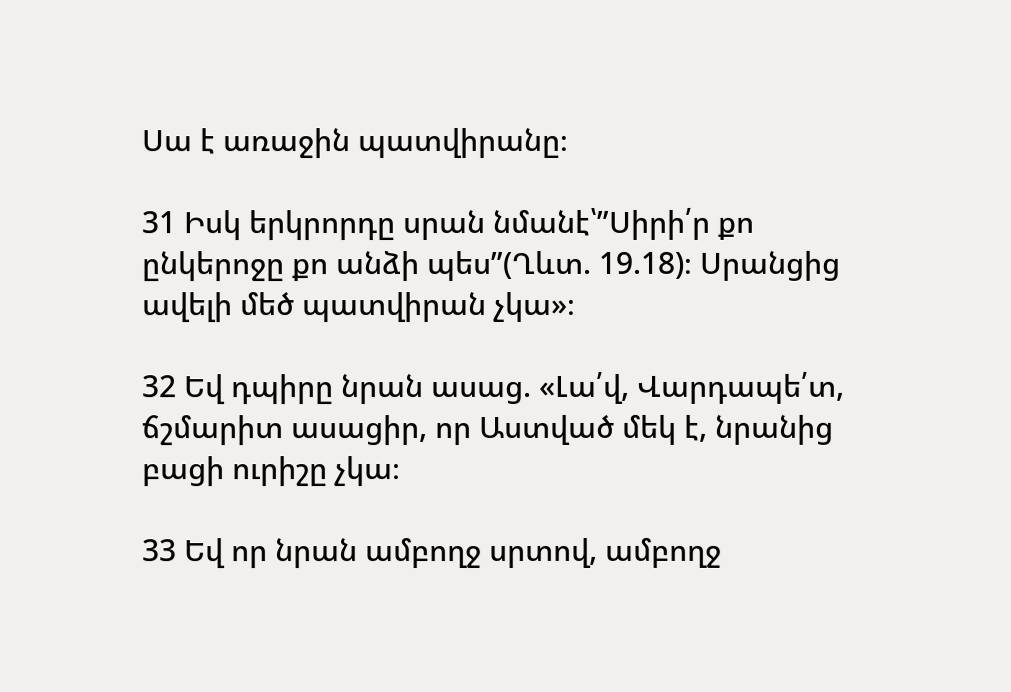Սա է առաջին պատվիրանը։

31 Իսկ երկրորդը սրան նմանէ՝”Սիրի՛ր քո ընկերոջը քո անձի պես”(Ղևտ. 19.18)։ Սրանցից ավելի մեծ պատվիրան չկա»։

32 Եվ դպիրը նրան ասաց. «Լա՛վ, Վարդապե՛տ, ճշմարիտ ասացիր, որ Աստված մեկ է, նրանից բացի ուրիշը չկա։

33 Եվ որ նրան ամբողջ սրտով, ամբողջ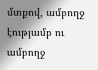մտքով, ամբողջ էությամբ ու ամբողջ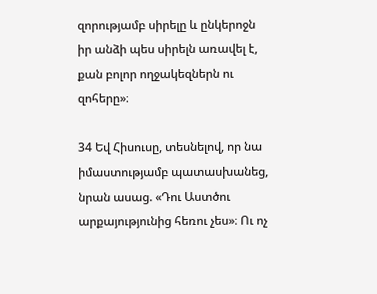զորությամբ սիրելը և ընկերոջն իր անձի պես սիրելն առավել է, քան բոլոր ողջակեզներն ու զոհերը»։

34 Եվ Հիսուսը, տեսնելով, որ նա իմաստությամբ պատասխանեց, նրան ասաց. «Դու Աստծու արքայությունից հեռու չես»։ Ու ոչ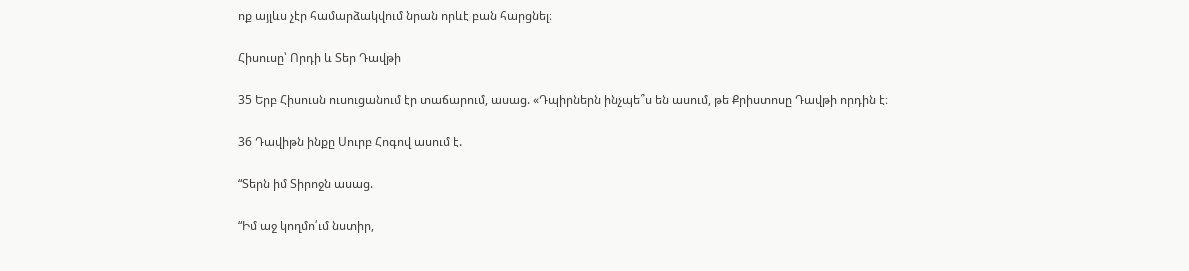ոք այլևս չէր համարձակվում նրան որևէ բան հարցնել։

Հիսուսը՝ Որդի և Տեր Դավթի

35 Երբ Հիսուսն ուսուցանում էր տաճարում, ասաց. «Դպիրներն ինչպե՞ս են ասում, թե Քրիստոսը Դավթի որդին է։

36 Դավիթն ինքը Սուրբ Հոգով ասում է.

“Տերն իմ Տիրոջն ասաց.

“Իմ աջ կողմո՛ւմ նստիր,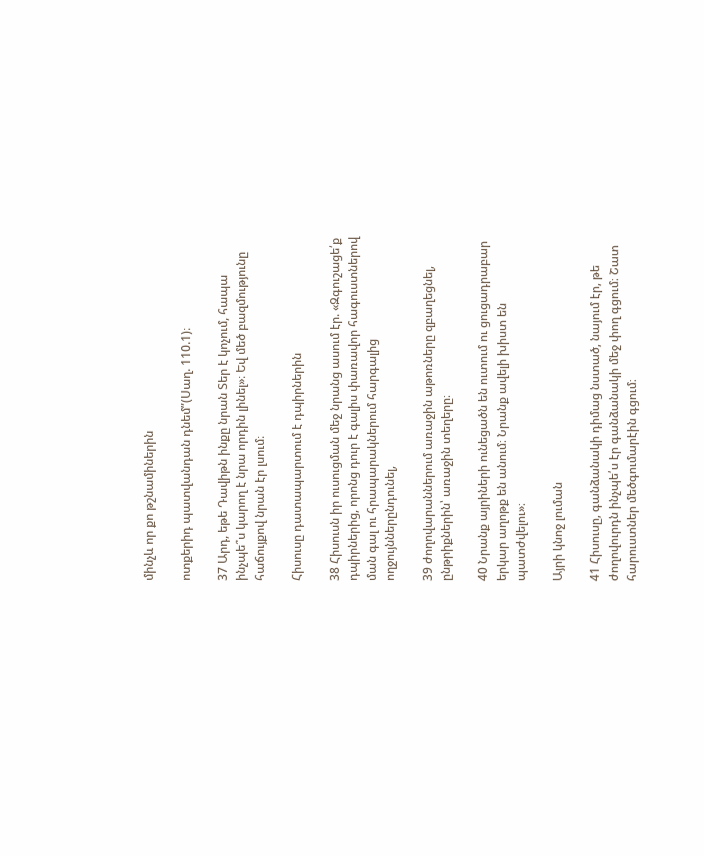մինչև որ քո թշնամիներին

ոտքերիդ պատվանդան դնեմ”(Սաղ. 110.1)։

37 Արդ, եթե Դավիթն ինքը նրան Տեր է կոչում, հապա ինչպե՞ս կարող է նրա որդին լինել»։ Եվ մեծ բազմությունը հաճույքով նրան էր լսում։

Հիսուսը դատապարտում է դպիրներին

38 Հիսուսն իր ուսուցման մեջ նրանց ասում էր. «Զգուշացե՛ք դպիրներից, որոնց դուր է գալիս փառավոր հագուստներով ման գալ ու հրապարակներում հարգալից ողջույններընդունել,

39 ժողովարաններում առաջին աթոռները զբաղեցնել, ընթրիքներին՝ առաջին տեղերը։

40 Նրանք այրիների ունեցածն են ուտում ու ցուցադրաբար երկար աղոթք են անում։ Նրանք ավելի խիստ են պատժվելու»։

Այրի կնոջ լուման

41 Հիսուսը, գանձանակի դիմաց նստած, նայում էր, թե ժողովուրդն ինչպե՛ս էր գանձանակի մեջ փող գցում։ Շատ հարուստներ մեծգումարէին գցում։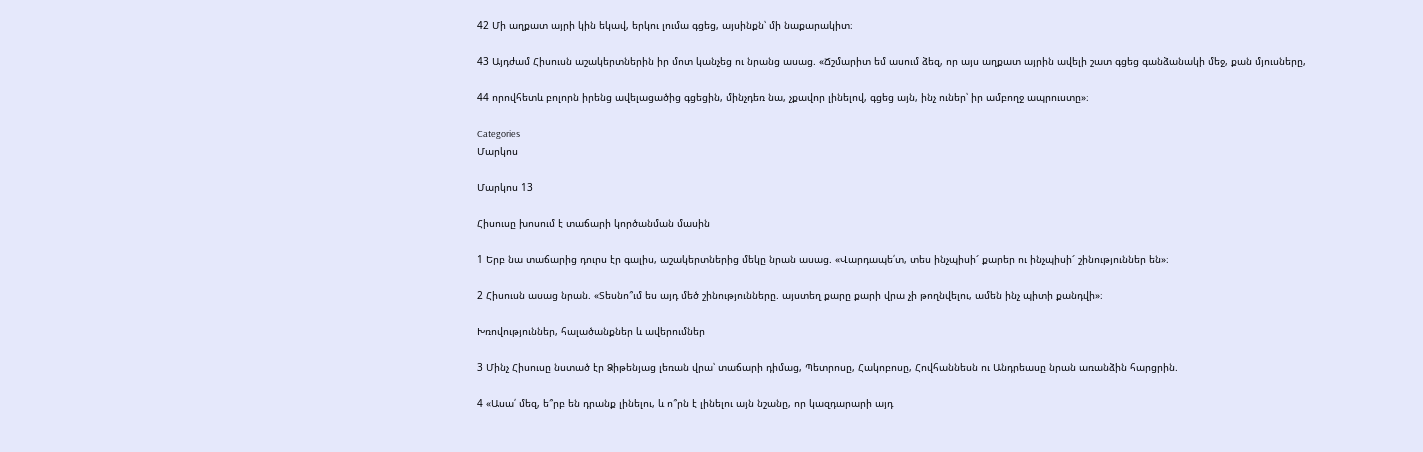42 Մի աղքատ այրի կին եկավ, երկու լումա գցեց, այսինքն՝ մի նաքարակիտ։

43 Այդժամ Հիսուսն աշակերտներին իր մոտ կանչեց ու նրանց ասաց. «Ճշմարիտ եմ ասում ձեզ, որ այս աղքատ այրին ավելի շատ գցեց գանձանակի մեջ, քան մյուսները,

44 որովհետև բոլորն իրենց ավելացածից գցեցին, մինչդեռ նա, չքավոր լինելով, գցեց այն, ինչ ուներ՝ իր ամբողջ ապրուստը»։

Categories
Մարկոս

Մարկոս 13

Հիսուսը խոսում է տաճարի կործանման մասին

1 Երբ նա տաճարից դուրս էր գալիս, աշակերտներից մեկը նրան ասաց. «Վարդապե՛տ, տես ինչպիսի՜ քարեր ու ինչպիսի՜ շինություններ են»։

2 Հիսուսն ասաց նրան. «Տեսնո՞ւմ ես այդ մեծ շինությունները. այստեղ քարը քարի վրա չի թողնվելու, ամեն ինչ պիտի քանդվի»։

Խռովություններ, հալածանքներ և ավերումներ

3 Մինչ Հիսուսը նստած էր Ձիթենյաց լեռան վրա՝ տաճարի դիմաց, Պետրոսը, Հակոբոսը, Հովհաննեսն ու Անդրեասը նրան առանձին հարցրին.

4 «Ասա՛ մեզ, ե՞րբ են դրանք լինելու, և ո՞րն է լինելու այն նշանը, որ կազդարարի այդ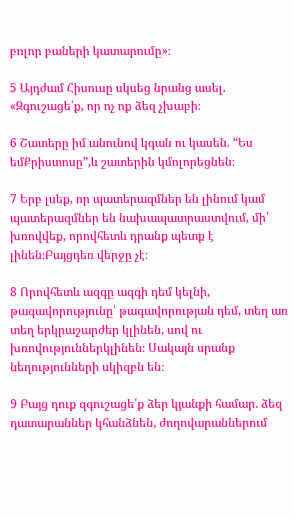բոլոր բաների կատարումը»։

5 Այդժամ Հիսուսը սկսեց նրանց ասել. «Զգուշացե՛ք, որ ոչ ոք ձեզ չխաբի։

6 Շատերը իմ անունով կգան ու կասեն. “Ես եմՔրիստոսը”,և շատերին կմոլորեցնեն։

7 Երբ լսեք, որ պատերազմներ են լինում կամ պատերազմներ են նախապատրաստվում, մի՛ խռովվեք, որովհետև դրանք պետք է լինեն։Բայցդեռ վերջը չէ։

8 Որովհետև ազգը ազգի դեմ կելնի, թագավորությունը՝ թագավորության դեմ, տեղ առ տեղ երկրաշարժեր կլինեն, սով ու խռովություններկլինեն։ Սակայն սրանք նեղությունների սկիզբն են։

9 Բայց դուք զգուշացե՛ք ձեր կյանքի համար. ձեզ դատարաններ կհանձնեն, ժողովարաններում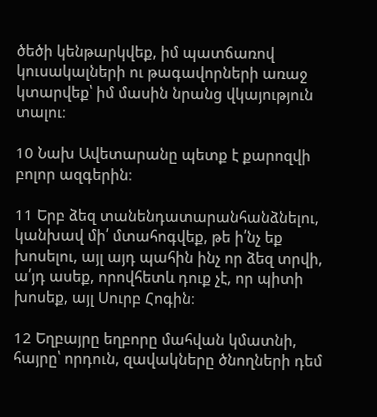ծեծի կենթարկվեք, իմ պատճառով կուսակալների ու թագավորների առաջ կտարվեք՝ իմ մասին նրանց վկայություն տալու։

10 Նախ Ավետարանը պետք է քարոզվի բոլոր ազգերին։

11 Երբ ձեզ տանենդատարանհանձնելու, կանխավ մի՛ մտահոգվեք, թե ի՛նչ եք խոսելու, այլ այդ պահին ինչ որ ձեզ տրվի, ա՛յդ ասեք, որովհետև դուք չէ, որ պիտի խոսեք, այլ Սուրբ Հոգին։

12 Եղբայրը եղբորը մահվան կմատնի, հայրը՝ որդուն, զավակները ծնողների դեմ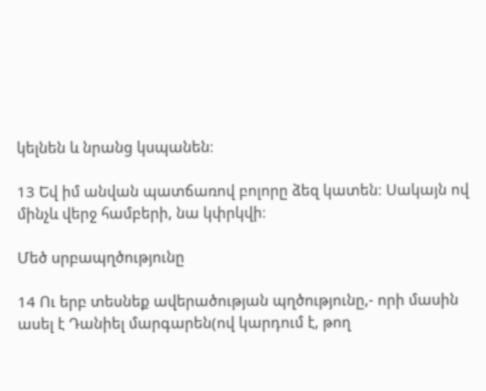կելնեն և նրանց կսպանեն։

13 Եվ իմ անվան պատճառով բոլորը ձեզ կատեն։ Սակայն ով մինչև վերջ համբերի, նա կփրկվի։

Մեծ սրբապղծությունը

14 Ու երբ տեսնեք ավերածության պղծությունը,- որի մասին ասել է Դանիել մարգարեն(ով կարդում է, թող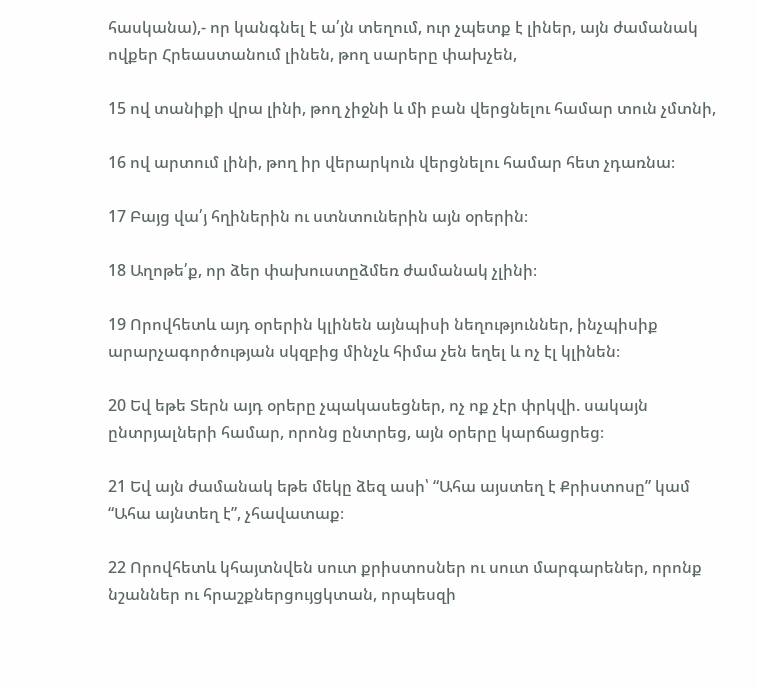հասկանա),- որ կանգնել է ա՛յն տեղում, ուր չպետք է լիներ, այն ժամանակ ովքեր Հրեաստանում լինեն, թող սարերը փախչեն,

15 ով տանիքի վրա լինի, թող չիջնի և մի բան վերցնելու համար տուն չմտնի,

16 ով արտում լինի, թող իր վերարկուն վերցնելու համար հետ չդառնա։

17 Բայց վա՛յ հղիներին ու ստնտուներին այն օրերին։

18 Աղոթե՛ք, որ ձեր փախուստըձմեռ ժամանակ չլինի։

19 Որովհետև այդ օրերին կլինեն այնպիսի նեղություններ, ինչպիսիք արարչագործության սկզբից մինչև հիմա չեն եղել և ոչ էլ կլինեն։

20 Եվ եթե Տերն այդ օրերը չպակասեցներ, ոչ ոք չէր փրկվի. սակայն ընտրյալների համար, որոնց ընտրեց, այն օրերը կարճացրեց։

21 Եվ այն ժամանակ եթե մեկը ձեզ ասի՝ “Ահա այստեղ է Քրիստոսը” կամ “Ահա այնտեղ է”, չհավատաք։

22 Որովհետև կհայտնվեն սուտ քրիստոսներ ու սուտ մարգարեներ, որոնք նշաններ ու հրաշքներցույցկտան, որպեսզի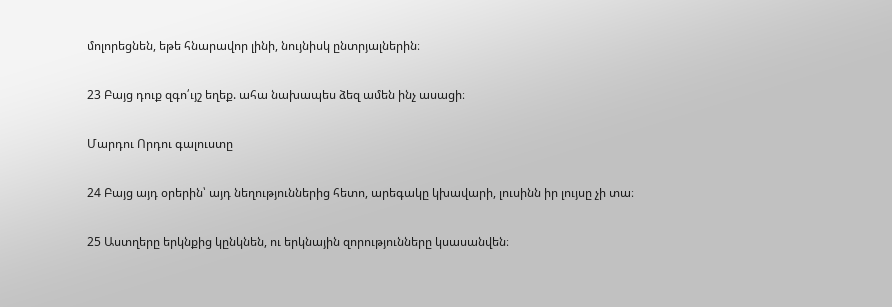մոլորեցնեն, եթե հնարավոր լինի, նույնիսկ ընտրյալներին։

23 Բայց դուք զգո՛ւյշ եղեք. ահա նախապես ձեզ ամեն ինչ ասացի։

Մարդու Որդու գալուստը

24 Բայց այդ օրերին՝ այդ նեղություններից հետո, արեգակը կխավարի, լուսինն իր լույսը չի տա։

25 Աստղերը երկնքից կընկնեն, ու երկնային զորությունները կսասանվեն։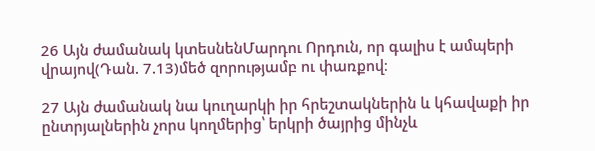26 Այն ժամանակ կտեսնենՄարդու Որդուն, որ գալիս է ամպերի վրայով(Դան. 7.13)մեծ զորությամբ ու փառքով։

27 Այն ժամանակ նա կուղարկի իր հրեշտակներին և կհավաքի իր ընտրյալներին չորս կողմերից՝ երկրի ծայրից մինչև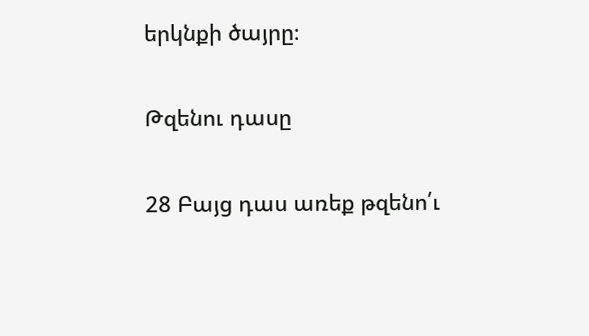երկնքի ծայրը։

Թզենու դասը

28 Բայց դաս առեք թզենո՛ւ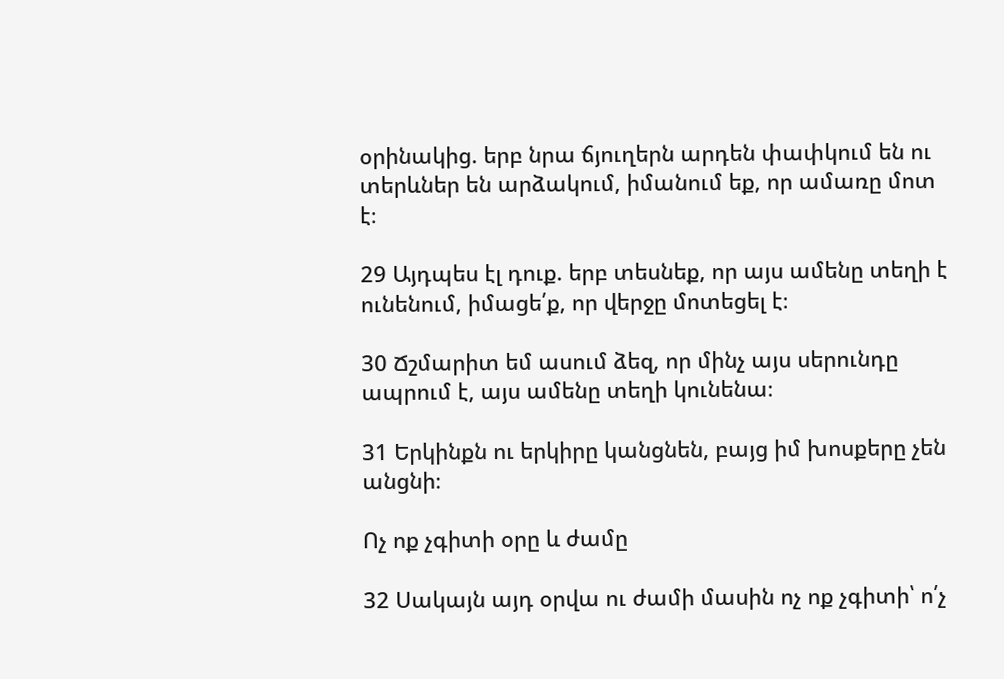օրինակից. երբ նրա ճյուղերն արդեն փափկում են ու տերևներ են արձակում, իմանում եք, որ ամառը մոտ է։

29 Այդպես էլ դուք. երբ տեսնեք, որ այս ամենը տեղի է ունենում, իմացե՛ք, որ վերջը մոտեցել է։

30 Ճշմարիտ եմ ասում ձեզ, որ մինչ այս սերունդը ապրում է, այս ամենը տեղի կունենա։

31 Երկինքն ու երկիրը կանցնեն, բայց իմ խոսքերը չեն անցնի։

Ոչ ոք չգիտի օրը և ժամը

32 Սակայն այդ օրվա ու ժամի մասին ոչ ոք չգիտի՝ ո՛չ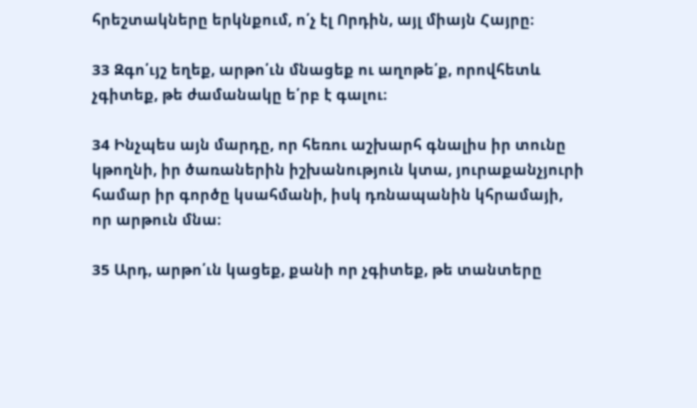հրեշտակները երկնքում, ո՛չ էլ Որդին, այլ միայն Հայրը։

33 Զգո՛ւյշ եղեք, արթո՛ւն մնացեք ու աղոթե՛ք, որովհետև չգիտեք, թե ժամանակը ե՛րբ է գալու։

34 Ինչպես այն մարդը, որ հեռու աշխարհ գնալիս իր տունը կթողնի, իր ծառաներին իշխանություն կտա, յուրաքանչյուրի համար իր գործը կսահմանի, իսկ դռնապանին կհրամայի, որ արթուն մնա։

35 Արդ, արթո՛ւն կացեք, քանի որ չգիտեք, թե տանտերը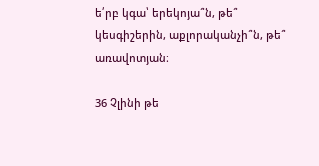ե՛րբ կգա՝ երեկոյա՞ն, թե՞ կեսգիշերին, աքլորականչի՞ն, թե՞ առավոտյան։

36 Չլինի թե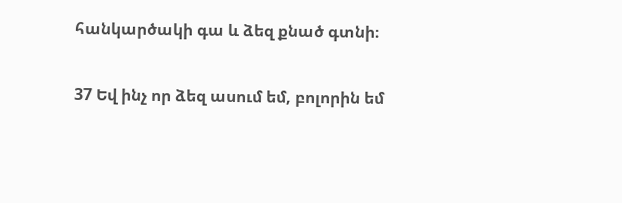հանկարծակի գա և ձեզ քնած գտնի։

37 Եվ ինչ որ ձեզ ասում եմ, բոլորին եմ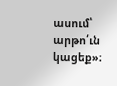ասում՝ արթո՛ւն կացեք»։